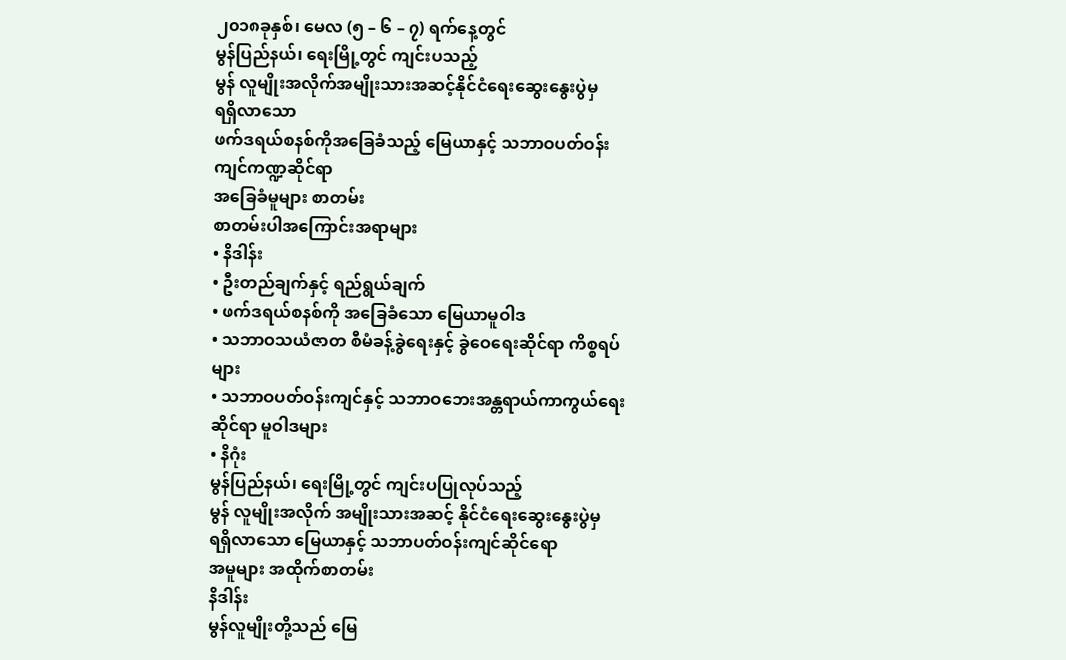၂၀၁၈ခုနှစ်၊ မေလ (၅ – ၆ – ၇) ရက်နေ့တွင်
မွန်ပြည်နယ်၊ ရေးမြို့တွင် ကျင်းပသည့်
မွန် လူမျိုးအလိုက်အမျိုးသားအဆင့်နိုင်ငံရေးဆွေးနွေးပွဲမှ
ရရှိလာသော
ဖက်ဒရယ်စနစ်ကိုအခြေခံသည့် မြေယာနှင့် သဘာဝပတ်ဝန်းကျင်ကဏ္ဍဆိုင်ရာ
အခြေခံမူများ စာတမ်း
စာတမ်းပါအကြောင်းအရာများ
• နိဒါန်း
• ဦးတည်ချက်နှင့် ရည်ရွယ်ချက်
• ဖက်ဒရယ်စနစ်ကို အခြေခံသော မြေယာမူဝါဒ
• သဘာဝသယံဇာတ စီမံခန့်ခွဲရေးနှင့် ခွဲဝေရေးဆိုင်ရာ ကိစ္စရပ်များ
• သဘာဝပတ်ဝန်းကျင်နှင့် သဘာဝဘေးအန္တရာယ်ကာကွယ်ရေးဆိုင်ရာ မူဝါဒများ
• နိဂုံး
မွန်ပြည်နယ်၊ ရေးမြို့တွင် ကျင်းပပြုလုပ်သည့်
မွန် လူမျိုးအလိုက် အမျိုးသားအဆင့် နိုင်ငံရေးဆွေးနွေးပွဲမှ
ရရှိလာသော မြေယာနှင့် သဘာပတ်ဝန်းကျင်ဆိုင်ရော
အမူများ အထိုက်စာတမ်း
နိဒါန်း
မွန်လူမျိုးတို့သည် မြေ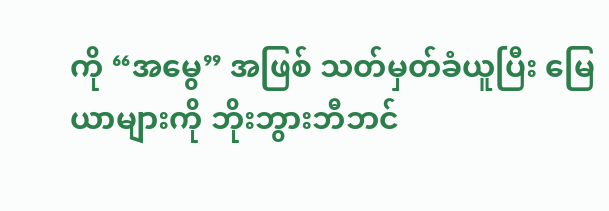ကို “အမွေ” အဖြစ် သတ်မှတ်ခံယူပြီး မြေယာများကို ဘိုးဘွားဘီဘင်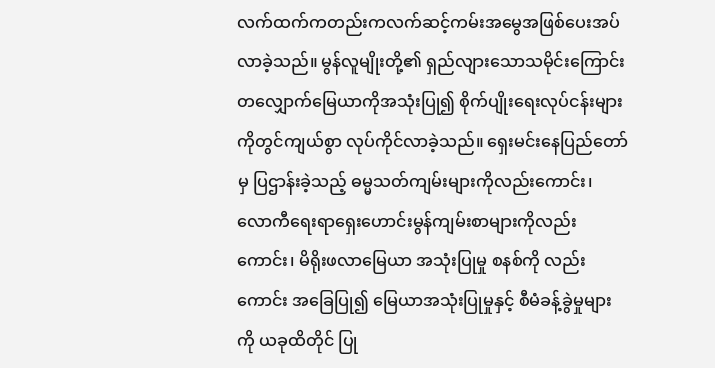လက်ထက်ကတည်းကလက်ဆင့်ကမ်းအမွေအဖြစ်ပေးအပ်လာခဲ့သည်။ မွန်လူမျိုးတို့၏ ရှည်လျားသောသမိုင်းကြောင်းတလျှောက်မြေယာကိုအသုံးပြု၍ စိုက်ပျိုးရေးလုပ်ငန်းများကိုတွင်ကျယ်စွာ လုပ်ကိုင်လာခဲ့သည်။ ရှေးမင်းနေပြည်တော်မှ ပြဌာန်းခဲ့သည့် ဓမ္မသတ်ကျမ်းများကိုလည်းကောင်း၊ လောကီရေးရာရှေးဟောင်းမွန်ကျမ်းစာများကိုလည်းကောင်း၊ မိရိုးဖလာမြေယာ အသုံးပြုမှု စနစ်ကို လည်းကောင်း အခြေပြု၍ မြေယာအသုံးပြုမှုနှင့် စီမံခန့်ခွဲမှုများကို ယခုထိတိုင် ပြု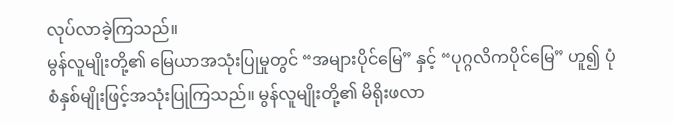လုပ်လာခဲ့ကြသည်။
မွန်လူမျိုးတို့၏ မြေယာအသုံးပြုမှုတွင် “အများပိုင်မြေ” နှင့် “ပုဂ္ဂလိကပိုင်မြေ” ဟူ၍ ပုံစံနှစ်မျိုးဖြင့်အသုံးပြုကြသည်။ မွန်လူမျိုးတို့၏ မိရိုးဖလာ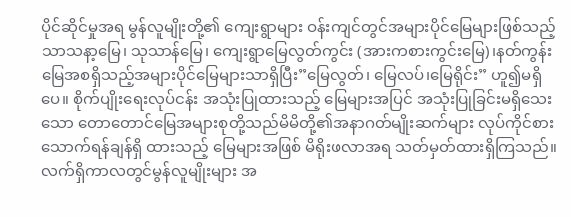ပိုင်ဆိုင်မှုအရ မွန်လူမျိုးတို့၏ ကျေးရွာများ ဝန်းကျင်တွင်အများပိုင်မြေများဖြစ်သည့် သာသနာ့မြေ၊ သုသာန်မြေ၊ ကျေးရွာမြေလွတ်ကွင်း (အားကစားကွင်းမြေ)၊နတ်ကွန်းမြေအစရှိသည့်အများပိုင်မြေများသာရှိပြီး”မြေလွတ်၊ မြေလပ်၊မြေရိုင်း” ဟူ၍မရှိပေ။ စိုက်ပျိုးရေးလုပ်ငန်း အသုံးပြုထားသည့် မြေများအပြင် အသုံးပြုခြင်းမရှိသေးသော တောတောင်မြေအများစုတို့သည်မိမိတို့၏အနာဂတ်မျိုးဆက်များ လုပ်ကိုင်စားသောက်ရန်ချန်ရှိ ထားသည့် မြေများအဖြစ် မိရိုးဖလာအရ သတ်မှတ်ထားရှိကြသည်။ လက်ရှိကာလတွင်မွန်လူမျိုးများ အ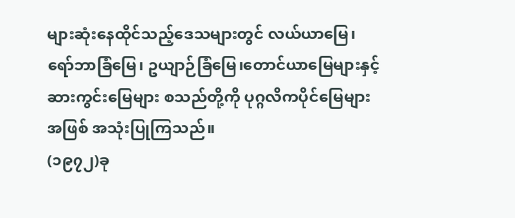များဆုံးနေထိုင်သည့်ဒေသများတွင် လယ်ယာမြေ၊ ရော်ဘာခြံမြေ၊ ဥယျာဉ်ခြံမြေ၊တောင်ယာမြေများနှင့် ဆားကွင်းမြေများ စသည်တို့ကို ပုဂ္ဂလိကပိုင်မြေများအဖြစ် အသုံးပြုကြသည်။
(၁၉၇၂)ခု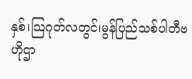နှစ်၊သြဂုတ်လတွင်၊မွန်ပြည်သစ်ပါတီဗဟိုဌာ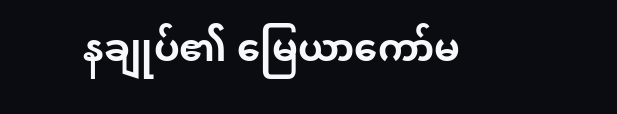နချုပ်၏ မြေယာကော်မ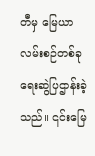တီမှ မြေယာ လမ်းစဉ်တစ်ခုရေးဆွဲပြဌာန်းခဲ့သည်။ ၎င်းမြေ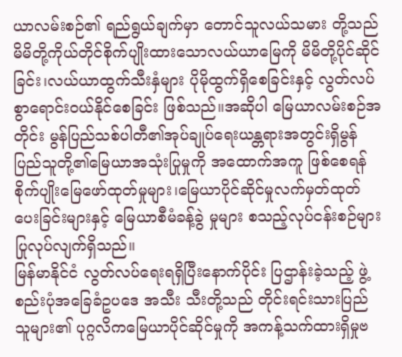ယာလမ်းစဉ်၏ ရည်ရွယ်ချက်မှာ တောင်သူလယ်သမား တို့သည်မိမိတို့ကိုယ်တိုင်စိုက်ပျိုးထားသောလယ်ယာမြေကို မိမိတို့ပိုင်ဆိုင်ခြင်း၊လယ်ယာထွက်သီးနှံများ ပိုမိုထွက်ရှိစေခြင်းနှင့် လွတ်လပ်စွာရောင်းဝယ်နိုင်စေခြင်း ဖြစ်သည်။အဆိုပါ မြေယာလမ်းစဉ်အတိုင်း မွန်ပြည်သစ်ပါတီ၏အုပ်ချုပ်ရေးယန္တရားအတွင်းရှိမွန်ပြည်သူတို့၏မြေယာအသုံးပြုမှုကို အထောက်အကူ ဖြစ်စေရန်စိုက်ပျိုးမြေဖော်ထုတ်မှုများ၊မြေယာပိုင်ဆိုင်မှုလက်မှတ်ထုတ်ပေးခြင်းများနှင့် မြေယာစီမံခန့်ခွဲ မှုများ စသည့်လုပ်ငန်းစဉ်များ ပြုလုပ်လျက်ရှိသည်။
မြန်မာနိုင်ငံ လွတ်လပ်ရေးရရှိပြီးနောက်ပိုင်း ပြဌာန်းခဲ့သည့် ဖွဲ့စည်းပုံအခြေခံဥပဒေ အသီး သီးတို့သည် တိုင်းရင်းသားပြည်သူများ၏ ပုဂ္ဂလိကမြေယာပိုင်ဆိုင်မှုကို အကန့်သက်ထားရှိမှုဗ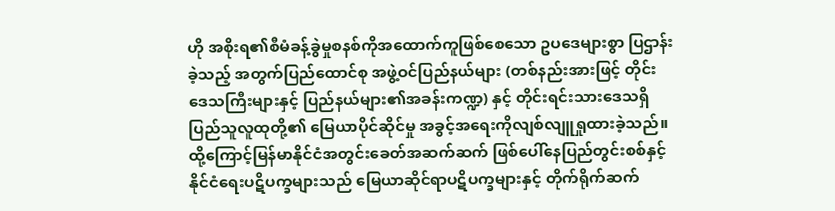ဟို အစိုးရ၏စီမံခန့်ခွဲမှုစနစ်ကိုအထောက်ကူဖြစ်စေသော ဥပဒေများစွာ ပြဌာန်းခဲ့သည့် အတွက်ပြည်ထောင်စု အဖွဲ့ဝင်ပြည်နယ်များ (တစ်နည်းအားဖြင့် တိုင်းဒေသကြီးများနှင့် ပြည်နယ်များ၏အခန်းကဏ္ဍ) နှင့် တိုင်းရင်းသားဒေသရှိ ပြည်သူလူထုတို့၏ မြေယာပိုင်ဆိုင်မှု အခွင့်အရေးကိုလျစ်လျူရှုထားခဲ့သည်။ ထို့ကြောင့်မြန်မာနိုင်ငံအတွင်းခေတ်အဆက်ဆက် ဖြစ်ပေါ်နေပြည်တွင်းစစ်နှင့် နိုင်ငံရေးပဋိပက္ခများသည် မြေယာဆိုင်ရာပဋိပက္ခများနှင့် တိုက်ရိုက်ဆက်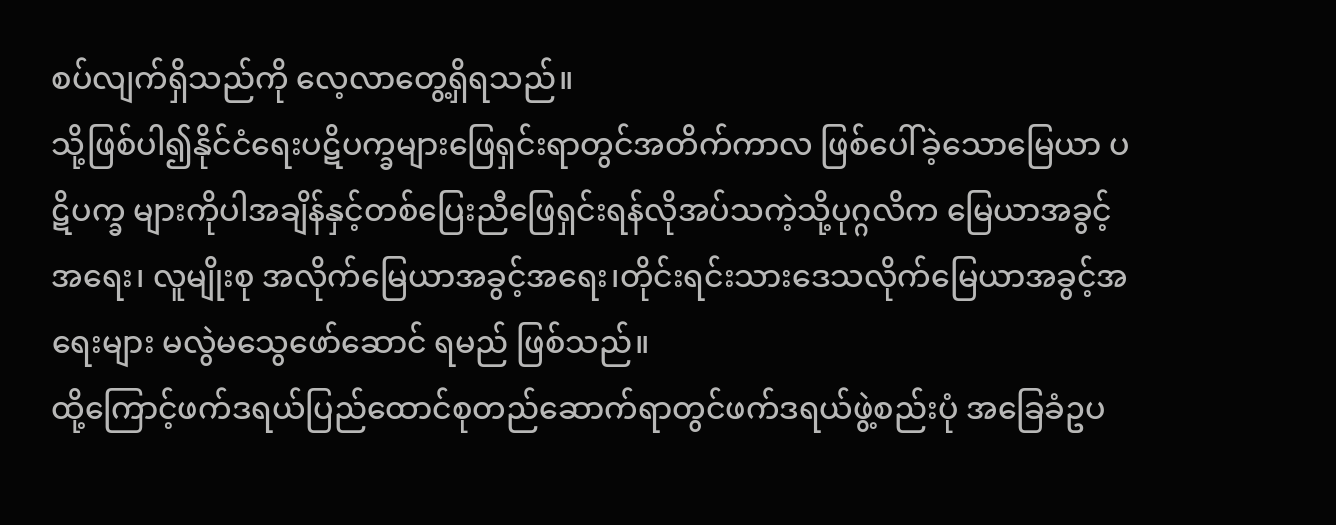စပ်လျက်ရှိသည်ကို လေ့လာတွေ့ရှိရသည်။
သို့ဖြစ်ပါ၍နိုင်ငံရေးပဋိပက္ခများဖြေရှင်းရာတွင်အတိက်ကာလ ဖြစ်ပေါ်ခဲ့သောမြေယာ ပဋိပက္ခ များကိုပါအချိန်နှင့်တစ်ပြေးညီဖြေရှင်းရန်လိုအပ်သကဲ့သို့ပုဂ္ဂလိက မြေယာအခွင့်အရေး၊ လူမျိုးစု အလိုက်မြေယာအခွင့်အရေး၊တိုင်းရင်းသားဒေသလိုက်မြေယာအခွင့်အရေးများ မလွဲမသွေဖော်ဆောင် ရမည် ဖြစ်သည်။
ထို့ကြောင့်ဖက်ဒရယ်ပြည်ထောင်စုတည်ဆောက်ရာတွင်ဖက်ဒရယ်ဖွဲ့စည်းပုံ အခြေခံဥပ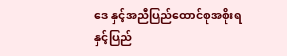ဒေ နှင့်အညီပြည်ထောင်စုအစိုးရနှင့်ပြည်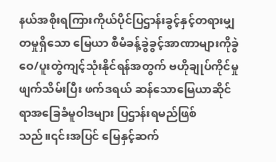နယ်အစိုးရကြားကိုယ်ပိုင်ပြဌာန်းခွင့်နှင့်တရားမျှတမှုရှိသော မြေယာ စီမံခန့်ခွဲခွင့်အာဏာများကိုခွဲဝေ/ပူးတွဲကျင့်သုံးနိုင်ရန်အတွက် ဗဟိုချုပ်ကိုင်မှုဖျက်သိမ်းပြီး ဖက်ဒရယ် ဆန်သောမြေယာဆိုင်ရာအခြေခံမူဝါဒများ ပြဌာန်းရမည်ဖြစ်သည်။၎င်းအပြင် မြေနှင့်ဆက်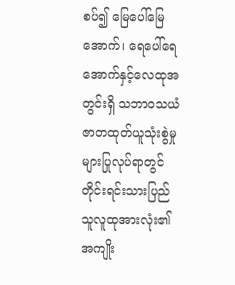စပ်၍ မြေပေါ်မြေအောက်၊ ရေပေါ်ရေအောက်နှင့်လေထုအတွင်းရှိ သဘာဝသယံဇာတထုတ်ယူသုံးစွဲမှု များပြုလုပ်ရာတွင်တိုင်းရင်းသားပြည်သူလူထုအားလုံး၏ အကျိုး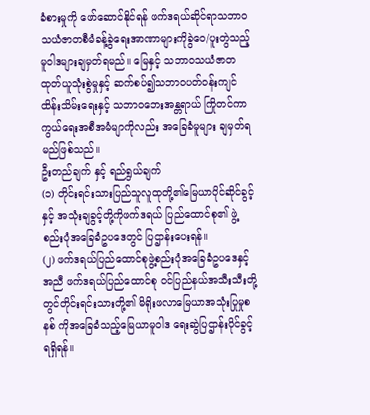ခံစားမှုကို ဖော်ဆောင်နိုင်ရန် ဖက်ဒရယ်ဆိုင်ရာသဘာဝသယံဇာတစီမံခန့်ခွဲရေးအာဏာများကိုခွဲဝေ/ပူးတွဲသည့် မူဝါဒများချမှတ်ရမည်။ မြေနှင့် သဘာဝသယံဇာတ ထုတ်ယူသုံးစွဲမှုနှင့် ဆက်စပ်၍သဘာဝပတ်ဝန်းကျင်ထိန်းသိမ်းရေးနှင့် သဘာဝဘေးအန္တရာယ် ကြိုတင်ကာကွယ်ရေးအစီအမံမျာကိုလည်း အခြေခံမူများ ချမှတ်ရမည်ဖြစ်သည်။
ဦးတည်ချက် နှင့် ရည်ရွယ်ချက်
(၁) တိုင်းရင်းသားပြည်သူလူထုတို့၏မြေယာပိုင်ဆိုင်ခွင့်နှင့် အသုံးချခွင့်တို့ကိုဖက်ဒရယ် ပြည်ထောင်စု၏ ဖွဲ့စည်းပုံအခြေခံဥပဒေတွင် ပြဌာန်းပေးရန်။
(၂) ဖက်ဒရယ်ပြည်ထောင်စုဖွဲ့စည်းပုံအခြေခံဥပဒေနှင့်အညီ ဖက်ဒရယ်ပြည်ထောင်စု ဝင်ပြည်နယ်အသီးသီးတို့တွင်တိုင်းရင်းသားတို့၏ မိရိုးဖလာမြေယာအသုံးပြုမှုစနစ် ကိုအခြေခံသည့်မြေယာမူဝါဒ ရေးဆွဲပြဌာန်းပိုင်ခွင့်ရရှိရန်။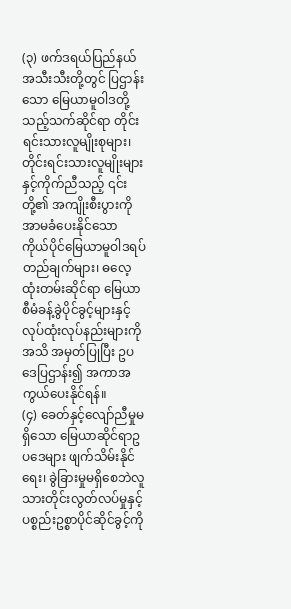(၃) ဖက်ဒရယ်ပြည်နယ်အသီးသီးတို့တွင် ပြဌာန်းသော မြေယာမူဝါဒတို့သည့်သက်ဆိုင်ရာ တိုင်းရင်းသားလူမျိုးစုများ၊ တိုင်းရင်းသားလူမျိုးများနှင့်ကိုက်ညီသည့် ၎င်းတို့၏ အကျိုးစီးပွားကို အာမခံပေးနိုင်သော ကိုယ်ပိုင်မြေယာမူဝါဒရပ်တည်ချက်များ၊ ဓလေ့ထုံးတမ်းဆိုင်ရာ မြေယာစီမံခန့်ခွဲပိုင်ခွင့်များနှင့် လုပ်ထုံးလုပ်နည်းများကို အသိ အမှတ်ပြုပြီး ဥပဒေပြဌာန်း၍ အကာအကွယ်ပေးနိုင်ရန်။
(၄) ခေတ်နှင့်လျော်ညီမှုမရှိသော မြေယာဆိုင်ရာဥပဒေများ ဖျက်သိမ်းနိုင်ရေး၊ ခွဲခြားမှုမရှိစေဘဲလူသားတိုင်းလွတ်လပ်မှုနှင့် ပစ္စည်းဥစ္စာပိုင်ဆိုင်ခွင့်ကို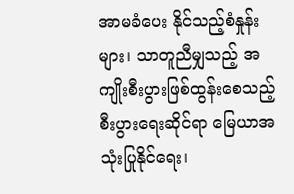အာမခံပေး နိုင်သည့်စံနှုန်းများ၊ သာတူညီမျှသည့် အကျိုးစီးပွားဖြစ်ထွန်းစေသည့် စီးပွားရေးဆိုင်ရာ မြေယာအသုံးပြုနိုင်ရေး၊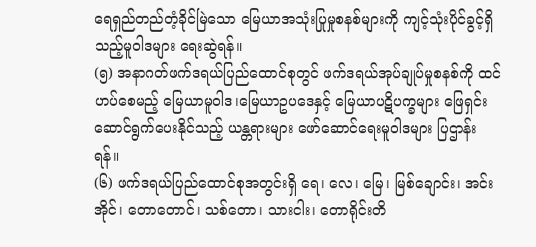ရေရှည်တည်တံ့ခိုင်မြဲသော မြေယာအသုံးပြုမှုစနစ်များကို ကျင့်သုံးပိုင်ခွင့်ရှိသည့်မူဝါဒများ ရေးဆွဲရန်။
(၅) အနာဂတ်ဖက်ဒရယ်ပြည်ထောင်စုတွင် ဖက်ဒရယ်အုပ်ချုပ်မှုစနစ်ကို ထင်ဟပ်စေမည့် မြေယာမူဝါဒ၊မြေယာဥပဒေနှင့် မြေယာပဋိပက္ခများ ဖြေရှင်းဆောင်ရွက်ပေးနိုင်သည့် ယန္တရားများ ဖော်ဆောင်ရေးမူဝါဒများ ပြဌာန်းရန်။
(၆) ဖက်ဒရယ်ပြည်ထောင်စုအတွင်းရှိ ရေ၊ လေ၊ မြေ၊ မြစ်ချောင်း၊ အင်းအိုင်၊ တောတောင်၊ သစ်တော၊ သားငါး၊ တောရိုင်းတိ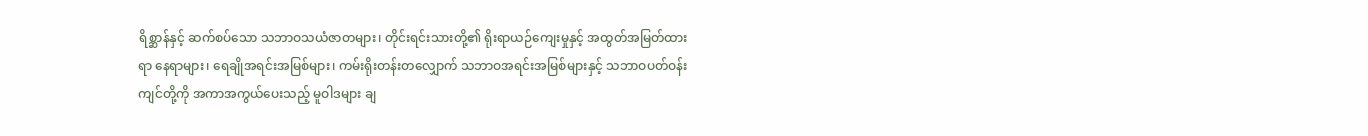ရိစ္ဆာန်နှင့် ဆက်စပ်သော သဘာဝသယံဇာတများ၊ တိုင်းရင်းသားတို့၏ ရိုးရာယဉ်ကျေးမှုနှင့် အထွတ်အမြတ်ထားရာ နေရာများ၊ ရေချိုအရင်းအမြစ်များ၊ ကမ်းရိုးတန်းတလျှောက် သဘာဝအရင်းအမြစ်များနှင့် သဘာဝပတ်ဝန်းကျင်တို့ကို အကာအကွယ်ပေးသည့် မူဝါဒများ ချ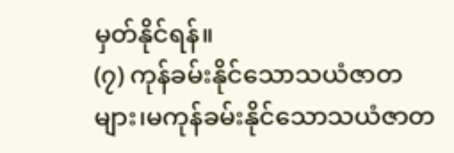မှတ်နိုင်ရန်။
(၇) ကုန်ခမ်းနိုင်သောသယံဇာတများ၊မကုန်ခမ်းနိုင်သောသယံဇာတ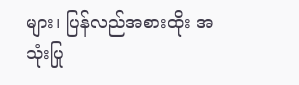များ၊ ပြန်လည်အစားထိုး အသုံးပြု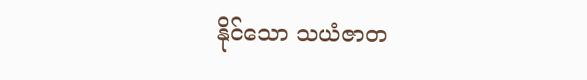နိုင်သော သယံဇာတ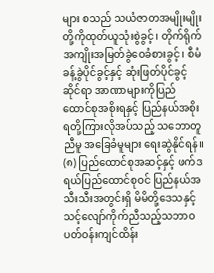များ စသည် သယံဇာတအမျိုးမျိုးတို့ကိုထုတ်ယူသုံးစွဲခွင့်၊ တိုက်ရိုက်အကျိုးအမြတ်ခွဲဝေခံစားခွင့်၊ စီမံခန့်ခွဲပိုင်ခွင့်နှင့် ဆုံးဖြတ်ပိုင်ခွင့်ဆိုင်ရာ အာဏာများကိုပြည်ထောင်စုအစိုးရနှင့် ပြည်နယ်အစိုးရတို့ကြားလိုအပ်သည့် သဘောတူ ညီမူ အခြေခံမူများ ရေးဆွဲနိုင်ရန်။
(၈) ပြည်ထောင်စုအဆင့်နှင့် ဖက်ဒရယ်ပြည်ထောင်စုဝင် ပြည်နယ်အသီးသီးအတွင်းရှိ မိမိတို့ဒေသနှင့်သင့်လျော်ကိုက်ညီသည့်သဘာဝပတ်ဝန်းကျင်ထိန်း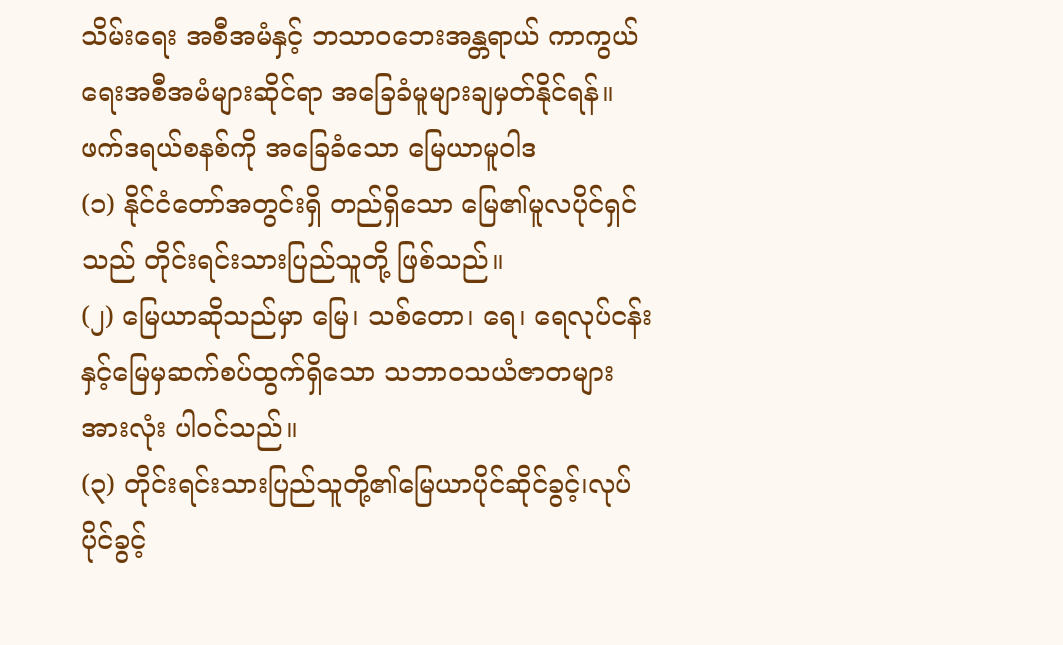သိမ်းရေး အစီအမံနှင့် ဘသာဝဘေးအန္တရာယ် ကာကွယ်ရေးအစီအမံများဆိုင်ရာ အခြေခံမူများချမှတ်နိုင်ရန်။
ဖက်ဒရယ်စနစ်ကို အခြေခံသော မြေယာမူဝါဒ
(၁) နိုင်ငံတော်အတွင်းရှိ တည်ရှိသော မြေ၏မူလပိုင်ရှင်သည် တိုင်းရင်းသားပြည်သူတို့ ဖြစ်သည်။
(၂) မြေယာဆိုသည်မှာ မြေ၊ သစ်တော၊ ရေ၊ ရေလုပ်ငန်းနှင့်မြေမှဆက်စပ်ထွက်ရှိသော သဘာဝသယံဇာတများအားလုံး ပါဝင်သည်။
(၃) တိုင်းရင်းသားပြည်သူတို့၏မြေယာပိုင်ဆိုင်ခွင့်၊လုပ်ပိုင်ခွင့်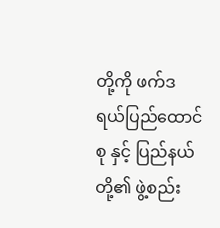တို့ကို ဖက်ဒရယ်ပြည်ထောင်စု နှင့် ပြည်နယ်တို့၏ ဖွဲ့စည်း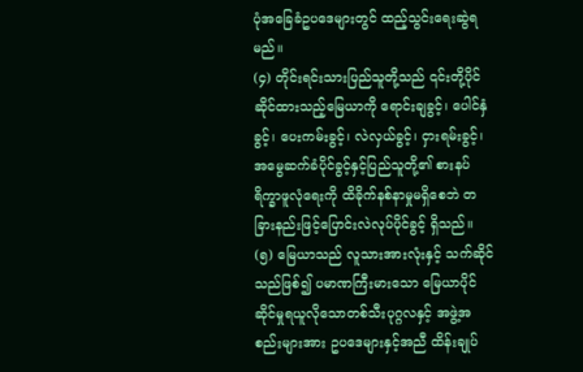ပုံအခြေခံဥပဒေများတွင် ထည့်သွင်းရေးဆွဲရမည်။
(၄) တိုင်းရင်းသားပြည်သူတို့သည် ၎င်းတို့ပိုင်ဆိုင်ထားသည့်မြေယာကို ရောင်းချခွင့်၊ ပေါင်နှံခွင့်၊ ပေးကမ်းခွင့်၊ လဲလှယ်ခွင့်၊ ငှားရမ်းခွင့်၊ အမွေဆက်ခံပိုင်ခွင့်နှင့်ပြည်သူတို့၏ စားနပ်ရိက္ခာဖူလုံရေးကို ထိခိုက်နစ်နာမှုမရှိစေဘဲ တခြားနည်းဖြင့်ပြောင်းလဲလုပ်ပိုင်ခွင့် ရှိသည်။
(၅) မြေယာသည် လူသားအားလုံးနှင့် သက်ဆိုင်သည်ဖြစ်၍ ပမာဏကြီးမားသော မြေယာပိုင်ဆိုင်မှုရယူလိုသောတစ်သီးပုဂ္ဂလနှင့် အဖွဲ့အစည်းများအား ဥပဒေများနှင့်အညီ ထိန်းချုပ်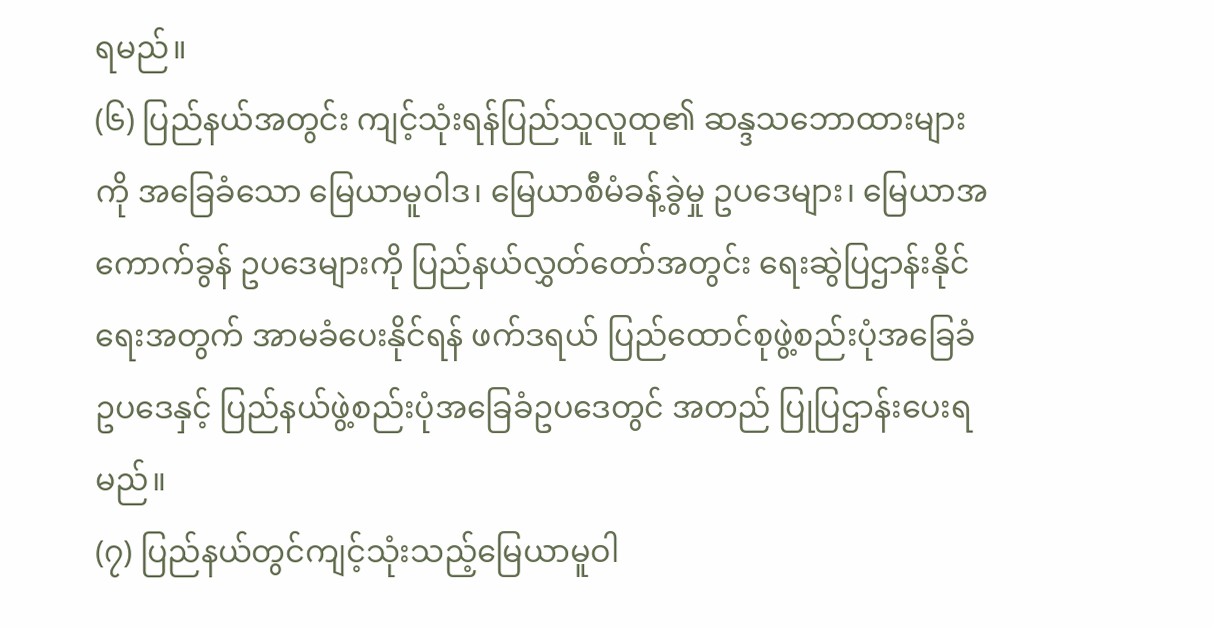ရမည်။
(၆) ပြည်နယ်အတွင်း ကျင့်သုံးရန်ပြည်သူလူထု၏ ဆန္ဒသဘောထားများကို အခြေခံသော မြေယာမူဝါဒ၊ မြေယာစီမံခန့်ခွဲမှု ဥပဒေများ၊ မြေယာအကောက်ခွန် ဥပဒေများကို ပြည်နယ်လွှတ်တော်အတွင်း ရေးဆွဲပြဌာန်းနိုင်ရေးအတွက် အာမခံပေးနိုင်ရန် ဖက်ဒရယ် ပြည်ထောင်စုဖွဲ့စည်းပုံအခြေခံဥပဒေနှင့် ပြည်နယ်ဖွဲ့စည်းပုံအခြေခံဥပဒေတွင် အတည် ပြုပြဌာန်းပေးရမည်။
(၇) ပြည်နယ်တွင်ကျင့်သုံးသည့်မြေယာမူဝါ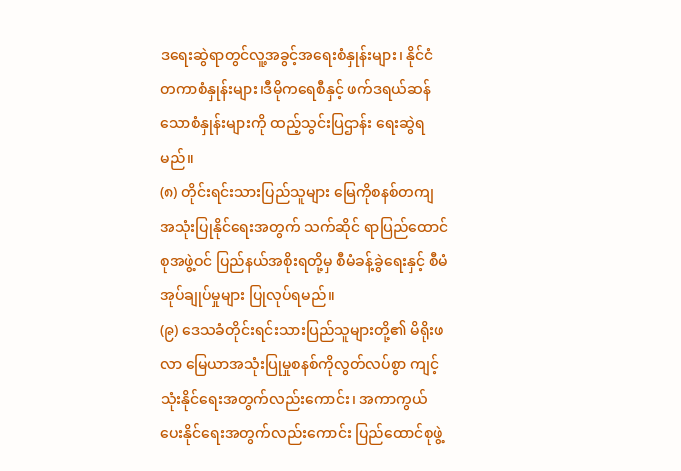ဒရေးဆွဲရာတွင်လူ့အခွင့်အရေးစံနှုန်းများ၊ နိုင်ငံ တကာစံနှုန်းများ၊ဒီမိုကရေစီနှင့် ဖက်ဒရယ်ဆန်သောစံနှုန်းများကို ထည့်သွင်းပြဌာန်း ရေးဆွဲရမည်။
(၈) တိုင်းရင်းသားပြည်သူများ မြေကိုစနစ်တကျ အသုံးပြုနိုင်ရေးအတွက် သက်ဆိုင် ရာပြည်ထောင်စုအဖွဲ့ဝင် ပြည်နယ်အစိုးရတို့မှ စီမံခန့်ခွဲရေးနှင့် စီမံအုပ်ချုပ်မှုများ ပြုလုပ်ရမည်။
(၉) ဒေသခံတိုင်းရင်းသားပြည်သူများတို့၏ မိရိုးဖလာ မြေယာအသုံးပြုမှုစနစ်ကိုလွတ်လပ်စွာ ကျင့်သုံးနိုင်ရေးအတွက်လည်းကောင်း၊ အကာကွယ်ပေးနိုင်ရေးအတွက်လည်းကောင်း ပြည်ထောင်စုဖွဲ့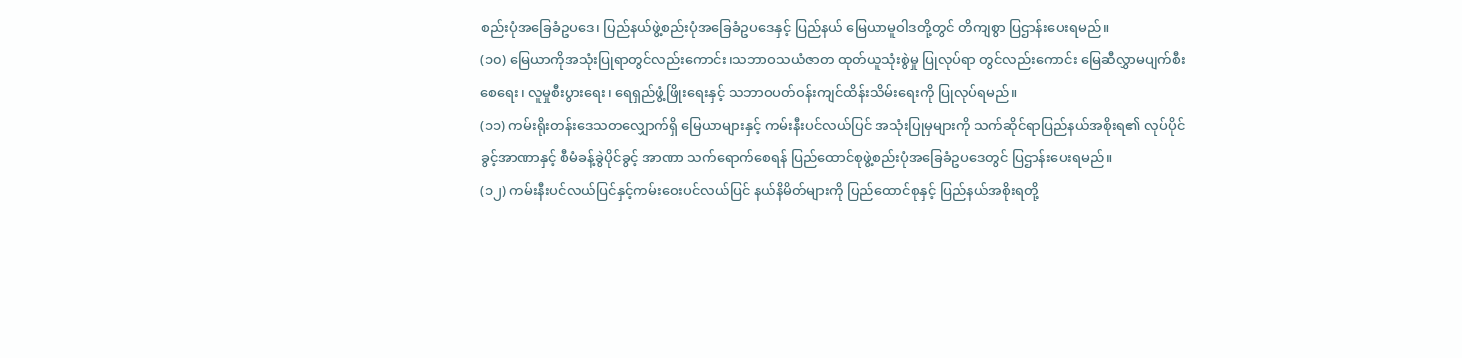စည်းပုံအခြေခံဥပဒေ၊ ပြည်နယ်ဖွဲ့စည်းပုံအခြေခံဥပဒေနှင့် ပြည်နယ် မြေယာမူဝါဒတို့တွင် တိကျစွာ ပြဌာန်းပေးရမည်။
(၁၀) မြေယာကိုအသုံးပြုရာတွင်လည်းကောင်း၊သဘာဝသယံဇာတ ထုတ်ယူသုံးစွဲမှု ပြုလုပ်ရာ တွင်လည်းကောင်း မြေဆီလွှာမပျက်စီးစေရေး၊ လူမှုစီးပွားရေး၊ ရေရှည်ဖွံ့ဖြိုးရေးနှင့် သဘာဝပတ်ဝန်းကျင်ထိန်းသိမ်းရေးကို ပြုလုပ်ရမည်။
(၁၁) ကမ်းရိုးတန်းဒေသတလျှောက်ရှိ မြေယာများနှင့် ကမ်းနီးပင်လယ်ပြင် အသုံးပြုမှများကို သက်ဆိုင်ရာပြည်နယ်အစိုးရ၏ လုပ်ပိုင်ခွင့်အာဏာနှင့် စီမံခန့်ခွဲပိုင်ခွင့် အာဏာ သက်ရောက်စေရန် ပြည်ထောင်စုဖွဲ့စည်းပုံအခြေခံဥပဒေတွင် ပြဌာန်းပေးရမည်။
(၁၂) ကမ်းနီးပင်လယ်ပြင်နှင့်ကမ်းဝေးပင်လယ်ပြင် နယ်နိမိတ်များကို ပြည်ထောင်စုနှင့် ပြည်နယ်အစိုးရတို့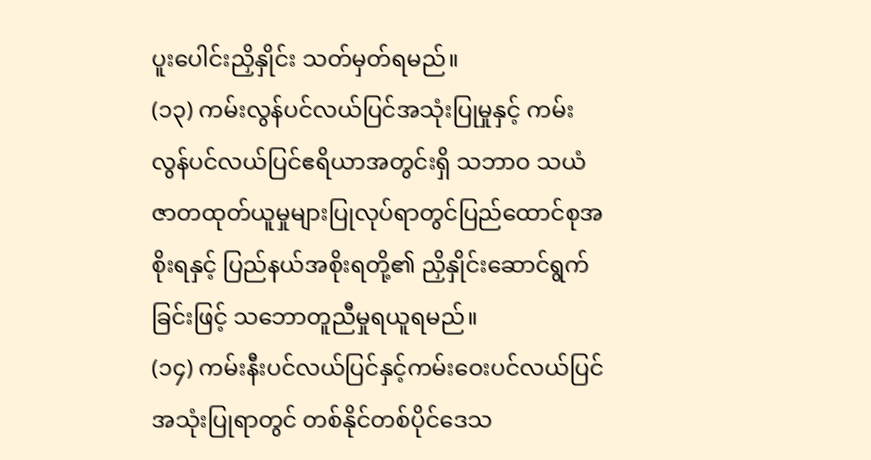ပူးပေါင်းညှိနှိုင်း သတ်မှတ်ရမည်။
(၁၃) ကမ်းလွန်ပင်လယ်ပြင်အသုံးပြုမှုနှင့် ကမ်းလွန်ပင်လယ်ပြင်ဧရိယာအတွင်းရှိ သဘာဝ သယံဇာတထုတ်ယူမှုများပြုလုပ်ရာတွင်ပြည်ထောင်စုအစိုးရနှင့် ပြည်နယ်အစိုးရတို့၏ ညှိနှိုင်းဆောင်ရွက်ခြင်းဖြင့် သဘောတူညီမှုရယူရမည်။
(၁၄) ကမ်းနီးပင်လယ်ပြင်နှင့်ကမ်းဝေးပင်လယ်ပြင်အသုံးပြုရာတွင် တစ်နိုင်တစ်ပိုင်ဒေသ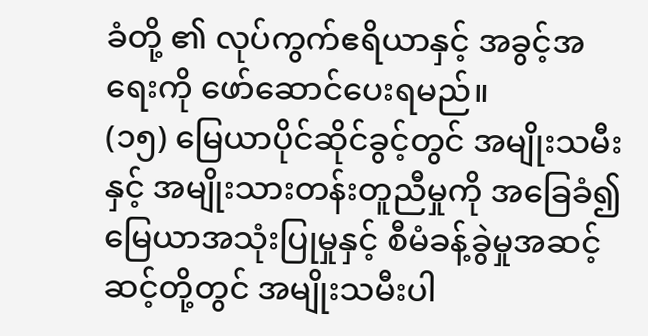ခံတို့ ၏ လုပ်ကွက်ဧရိယာနှင့် အခွင့်အရေးကို ဖော်ဆောင်ပေးရမည်။
(၁၅) မြေယာပိုင်ဆိုင်ခွင့်တွင် အမျိုးသမီးနှင့် အမျိုးသားတန်းတူညီမှုကို အခြေခံ၍ မြေယာအသုံးပြုမှုနှင့် စီမံခန့်ခွဲမှုအဆင့်ဆင့်တို့တွင် အမျိုးသမီးပါ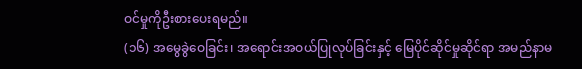ဝင်မှုကိုဦးစားပေးရမည်။
(၁၆) အမွေခွဲဝေခြင်း၊ အရောင်းအဝယ်ပြုလုပ်ခြင်းနှင့် မြေပိုင်ဆိုင်မှုဆိုင်ရာ အမည်နာမ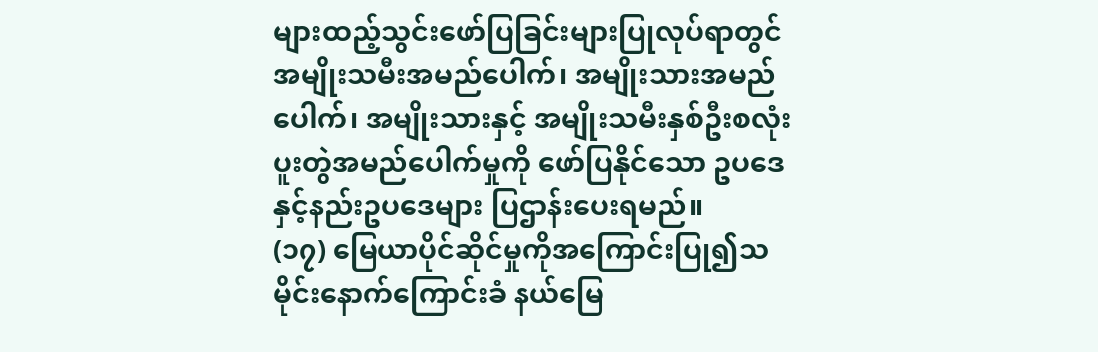များထည့်သွင်းဖော်ပြခြင်းများပြုလုပ်ရာတွင် အမျိုးသမီးအမည်ပေါက်၊ အမျိုးသားအမည်ပေါက်၊ အမျိုးသားနှင့် အမျိုးသမီးနှစ်ဦးစလုံး ပူးတွဲအမည်ပေါက်မှုကို ဖော်ပြနိုင်သော ဥပဒေနှင့်နည်းဥပဒေများ ပြဌာန်းပေးရမည်။
(၁၇) မြေယာပိုင်ဆိုင်မှုကိုအကြောင်းပြု၍သမိုင်းနောက်ကြောင်းခံ နယ်မြေ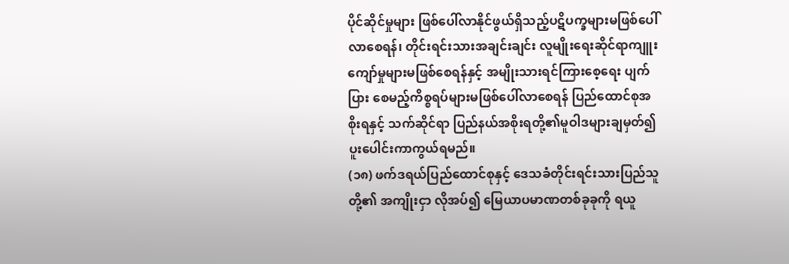ပိုင်ဆိုင်မှုများ ဖြစ်ပေါ်လာနိုင်ဖွယ်ရှိသည့်ပဋိပက္ခများမဖြစ်ပေါ်လာစေရန်၊ တိုင်းရင်းသားအချင်းချင်း လူမျိုးရေးဆိုင်ရာကျူးကျော်မှုများမဖြစ်စေရန်နှင့် အမျိုးသားရင်ကြားစေ့ရေး ပျက်ပြား စေမည့်ကိစ္စရပ်များမဖြစ်ပေါ်လာစေရန် ပြည်ထောင်စုအစိုးရနှင့် သက်ဆိုင်ရာ ပြည်နယ်အစိုးရတို့၏မူဝါဒများချမှတ်၍ ပူးပေါင်းကာကွယ်ရမည်။
(၁၈) ဖက်ဒရယ်ပြည်ထောင်စုနှင့် ဒေသခံတိုင်းရင်းသားပြည်သူတို့၏ အကျိုးငှာ လိုအပ်၍ မြေယာပမာဏတစ်ခုခုကို ရယူ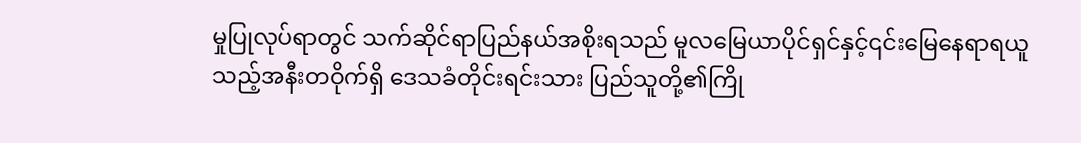မှုပြုလုပ်ရာတွင် သက်ဆိုင်ရာပြည်နယ်အစိုးရသည် မူလမြေယာပိုင်ရှင်နှင့်၎င်းမြေနေရာရယူသည့်အနီးတဝိုက်ရှိ ဒေသခံတိုင်းရင်းသား ပြည်သူတို့၏ကြို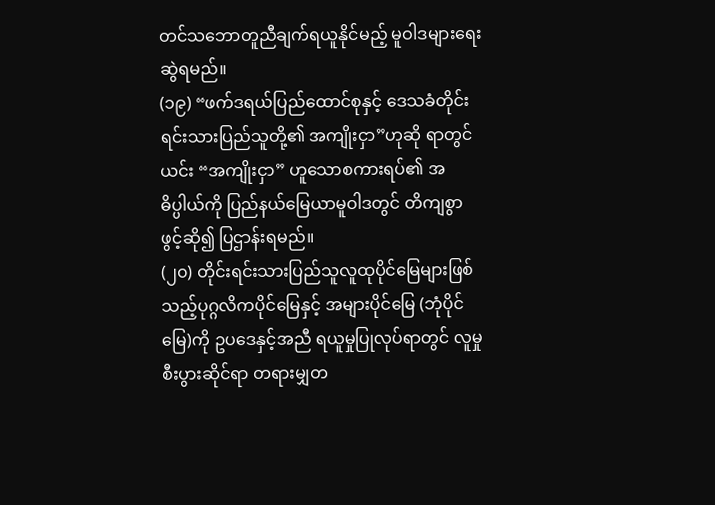တင်သဘောတူညီချက်ရယူနိုင်မည့် မူဝါဒများရေးဆွဲရမည်။
(၁၉) “ဖက်ဒရယ်ပြည်ထောင်စုနှင့် ဒေသခံတိုင်းရင်းသားပြည်သူတို့၏ အကျိုးငှာ”ဟုဆို ရာတွင် ယင်း “အကျိုးငှာ” ဟူသောစကားရပ်၏ အဓိပ္ပါယ်ကို ပြည်နယ်မြေယာမူဝါဒတွင် တိကျစွာဖွင့်ဆို၍ ပြဌာန်းရမည်။
(၂၀) တိုင်းရင်းသားပြည်သူလူထုပိုင်မြေများဖြစ်သည့်ပုဂ္ဂလိကပိုင်မြေနှင့် အများပိုင်မြေ (ဘုံပိုင်မြေ)ကို ဥပဒေနှင့်အညီ ရယူမှုပြုလုပ်ရာတွင် လူမှုစီးပွားဆိုင်ရာ တရားမျှတ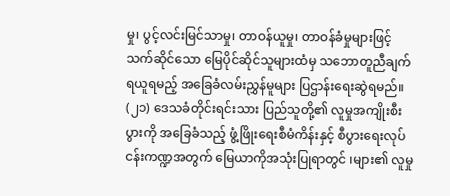မှု၊ ပွင့်လင်းမြင်သာမှု၊ တာဝန်ယူမှု၊ တာဝန်ခံမှုများဖြင့် သက်ဆိုင်သော မြေပိုင်ဆိုင်သူများထံမှ သဘောတူညီချက်ရယူရမည့် အခြေခံလမ်းညွှန်မူများ ပြဌာန်းရေးဆွဲရမည်။
(၂၁) ဒေသခံတိုင်းရင်းသား ပြည်သူတို့၏ လူမှုအကျိုးစီးပွားကို အခြေခံသည့် ဖွံ့ဖြိုးရေးစီမံကိန်းနှင့် စီပွားရေးလုပ်ငန်းကဏ္ဍအတွက် မြေယာကိုအသုံးပြုရာတွင် ၊များ၏ လူမှု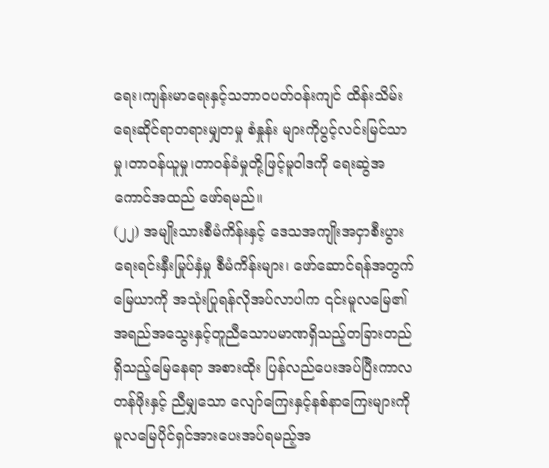ရေး၊ကျန်းမာရေးနှင့်သဘာဝပတ်ဝန်းကျင် ထိန်းသိမ်းရေးဆိုင်ရာတရားမျှတမှု စံနှုန်း များကိုပွင့်လင်းမြင်သာမှု၊တာဝန်ယူမှု၊တာဝန်ခံမှုတို့ဖြင့်မူဝါဒကို ရေးဆွဲအကောင်အထည် ဖော်ရမည်။
(၂၂) အမျိုးသားစီမံကိန်းနှင့် ဒေသအကျိုးအငှာစီးပွားရေးရင်းနှီးမြုပ်နှံမှု စီမံကိန်းများ၊ ဖော်ဆောင်ရန်အတွက်မြေယာကို အသုံးပြုရန်လိုအပ်လာပါက ၎င်းမူလမြေ၏ အရည်အသွေးနှင့်တူညီသောပမာဏရှိသည့်တခြားတည်ရှိသည့်မြေနေရာ အစားထိုး ပြန်လည်ပေးအပ်ပြီးကာလတန်ဖိုးနှင့် ညီမျှသော လျော်ကြေးနှင့်နစ်နာကြေးများကို မူလမြေပိုင်ရှင်အားပေးအပ်ရမည့်အ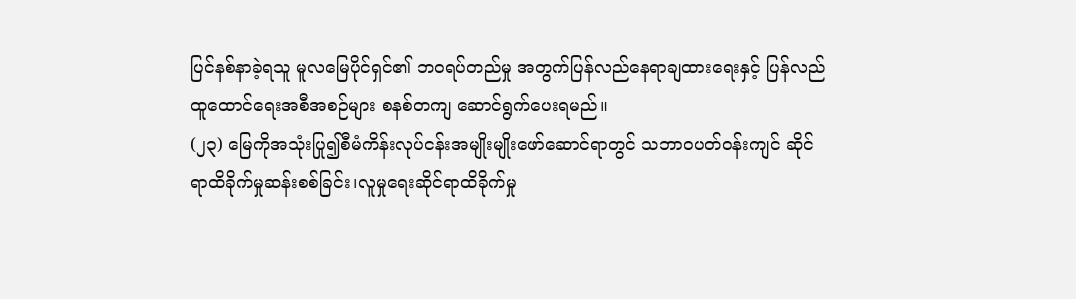ပြင်နစ်နာခဲ့ရသူ မူလမြေပိုင်ရှင်၏ ဘဝရပ်တည်မှု အတွက်ပြန်လည်နေရာချထားရေးနှင့် ပြန်လည်ထူထောင်ရေးအစီအစဉ်များ စနစ်တကျ ဆောင်ရွက်ပေးရမည်။
(၂၃) မြေကိုအသုံးပြု၍စီမံကိန်းလုပ်ငန်းအမျိုးမျိုးဖော်ဆောင်ရာတွင် သဘာဝပတ်ဝန်းကျင် ဆိုင်ရာထိခိုက်မှုဆန်းစစ်ခြင်း၊လူမှုရေးဆိုင်ရာထိခိုက်မှု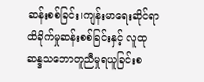ဆန်းစစ်ခြင်း၊ကျန်းမာရေးဆိုင်ရာ ထိခိုက်မှုဆန်းစစ်ခြင်းနှင့် လူထုဆန္ဒသဘောတူညီမှုရယူခြင်းစ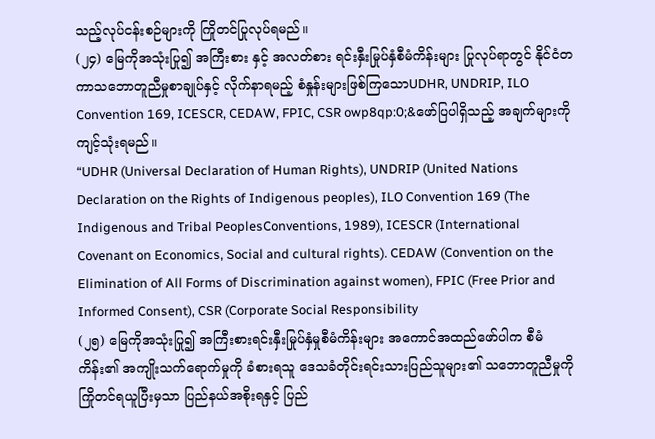သည့်လုပ်ငန်းစဉ်များကို ကြိုတင်ပြုလုပ်ရမည်။
(၂၄) မြေကိုအသုံးပြု၍ အကြီးစား နှင့် အလတ်စား ရင်းနှီးမြုပ်နှံစီမံကိန်းများ ပြုလုပ်ရာတွင် နိုင်ငံတကာသဘောတူညီမှုစာချုပ်နှင့် လိုက်နာရမည့် စံနှုန်းများဖြစ်ကြသောUDHR, UNDRIP, ILO Convention 169, ICESCR, CEDAW, FPIC, CSR owp8qp:0;&ဖော်ပြပါရှိသည့် အချက်များကို ကျင့်သုံးရမည်။
“UDHR (Universal Declaration of Human Rights), UNDRIP (United Nations Declaration on the Rights of Indigenous peoples), ILO Convention 169 (The Indigenous and Tribal PeoplesConventions, 1989), ICESCR (International Covenant on Economics, Social and cultural rights). CEDAW (Convention on the Elimination of All Forms of Discrimination against women), FPIC (Free Prior and Informed Consent), CSR (Corporate Social Responsibility
(၂၅) မြေကိုအသုံးပြု၍ အကြီးစားရင်းနှီးမြုပ်နှံမှုစီမံကိန်းများ အကောင်အထည်ဖော်ပါက စီမံကိန်း၏ အကျိုးသက်ရောက်မှုကို ခံစားရသူ ဒေသခံတိုင်းရင်းသားပြည်သူများ၏ သဘောတူညီမှုကို ကြိုတင်ရယူပြီးမှသာ ပြည်နယ်အစိုးရနှင့် ပြည်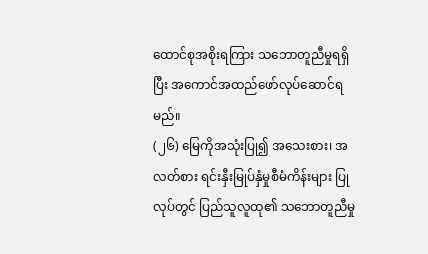ထောင်စုအစိုးရကြား သဘောတူညီမှုရရှိပြီး အကောင်အထည်ဖော်လုပ်ဆောင်ရမည်။
(၂၆) မြေကိုအသုံးပြု၍ အသေးစား၊ အလတ်စား ရင်းနှီးမြုပ်နှံမှုစီမံကိန်းများ ပြုလုပ်တွင် ပြည်သူလူထု၏ သဘောတူညီမှု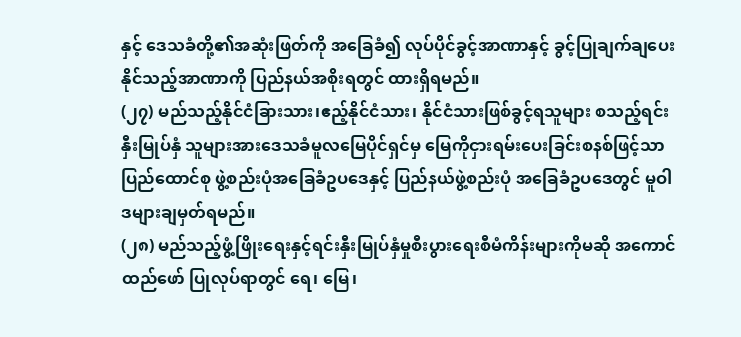နှင့် ဒေသခံတို့၏အဆုံးဖြတ်ကို အခြေခံ၍ လုပ်ပိုင်ခွင့်အာဏာနှင့် ခွင့်ပြုချက်ချပေးနိုင်သည့်အာဏာကို ပြည်နယ်အစိုးရတွင် ထားရှိရမည်။
(၂၇) မည်သည့်နိုင်ငံခြားသား၊ဧည့်နိုင်ငံသား၊ နိုင်ငံသားဖြစ်ခွင့်ရသူများ စသည့်ရင်းနှီးမြုပ်နှံ သူများအားဒေသခံမူလမြေပိုင်ရှင်မှ မြေကိုငှားရမ်းပေးခြင်းစနစ်ဖြင့်သာ ပြည်ထောင်စု ဖွဲ့စည်းပုံအခြေခံဥပဒေနှင့် ပြည်နယ်ဖွဲ့စည်းပုံ အခြေခံဥပဒေတွင် မူဝါဒများချမှတ်ရမည်။
(၂၈) မည်သည့်ဖွံ့ဖြိုးရေးနှင့်ရင်းနှီးမြုပ်နှံမှုစီးပွားရေးစီမံကိန်းများကိုမဆို အကောင်ထည်ဖော် ပြုလုပ်ရာတွင် ရေ၊ မြေ၊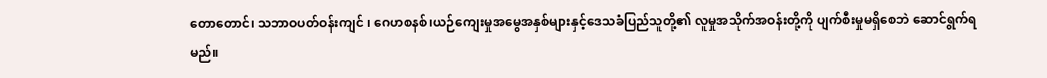တောတောင်၊ သဘာဝပတ်ဝန်းကျင် ၊ ဂေဟစနစ်၊ယဉ်ကျေးမှုအမွေအနှစ်များနှင့်ဒေသခံပြည်သူတို့၏ လူမှုအသိုက်အဝန်းတို့ကို ပျက်စီးမှုမရှိစေဘဲ ဆောင်ရွက်ရမည်။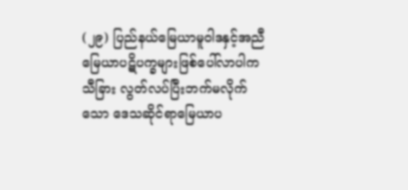(၂၉) ပြည်နယ်မြေယာမူဝါဒနှင့်အညီ မြေယာပဋိပက္ခများဖြစ်ပေါ်လာပါက သီခြား လွတ်လပ်ပြီးဘက်မလိုက်သော ဒေသဆိုင်ရာမြေယာပ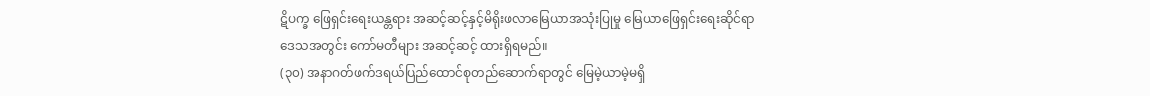ဋိပက္ခ ဖြေရှင်းရေးယန္တရား အဆင့်ဆင့်နှင့်မိရိုးဖလာမြေယာအသုံးပြုမှု မြေယာဖြေရှင်းရေးဆိုင်ရာ ဒေသအတွင်း ကော်မတီများ အဆင့်ဆင့် ထားရှိရမည်။
(၃၀) အနာဂတ်ဖက်ဒရယ်ပြည်ထောင်စုတည်ဆောက်ရာတွင် မြေမဲ့ယာမဲ့မရှိ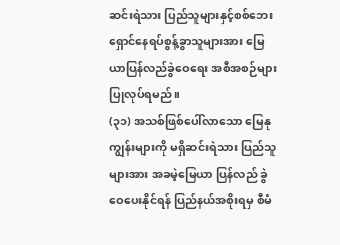ဆင်းရဲသား ပြည်သူများနှင့်စစ်ဘေးရှောင်နေရပ်စွန့်ခွာသူများအား မြေယာပြန်လည်ခွဲဝေရေး အစီအစဉ်များ ပြုလုပ်ရမည်။
(၃၁) အသစ်ဖြစ်ပေါ်လာသော မြေနုကျွန်းများကို မရှိဆင်းရဲသား ပြည်သူများအား အခမဲ့မြေယာ ပြန်လည် ခွဲဝေပေးနိုင်ရန် ပြည်နယ်အစိုးရမှ စီမံ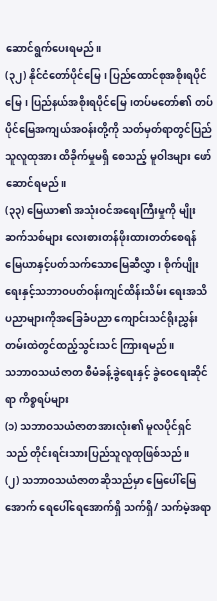ဆောင်ရွက်ပေးရမည်။
(၃၂) နိုင်ငံတော်ပိုင်မြေ၊ ပြည်ထောင်စုအစိုးရပိုင်မြေ၊ ပြည်နယ်အစိုးရပိုင်မြေ၊တပ်မတော်၏ တပ်ပိုင်မြေအကျယ်အဝန်းတို့ကို သတ်မှတ်ရာတွင်ပြည်သူလူထုအား ထိခိုက်မှုမရှိ စေသည့် မူဝါဒများ ဖော်ဆောင်ရမည်။
(၃၃) မြေယာ၏ အသုံးဝင်အရေးကြီးမှုကို မျိုးဆက်သစ်များ လေးစားတန်ဖိုးထားတတ်စေရန် မြေယာနှင့်ပတ်သက်သောမြေဆီလွှာ၊ စိုက်ပျိုးရေးနှင့်သဘာဝပတ်ဝန်းကျင်ထိန်းသိမ်း ရေးအသိပညာများကိုအခြေခံပညာ ကျောင်းသင်ရိုးညွှန်းတမ်းထဲတွင်ထည့်သွင်းသင် ကြားရမည်။
သဘာဝသယံဇာတ စီမံခန့်ခွဲရေးနှင့် ခွဲဝေရေးဆိုင်ရာ ကိစ္စရပ်များ
(၁) သဘာဝသယံဇာတအားလုံး၏ မူလပိုင်ရှင်သည် တိုင်းရင်းသားပြည်သူလူထုဖြစ်သည်။
(၂) သဘာဝသယံဇာတဆိုသည်မှာ မြေပေါ်မြေအောက် ရေပေါ်ရေအောက်ရှိ သက်ရှိ/ သက်မဲ့အရာ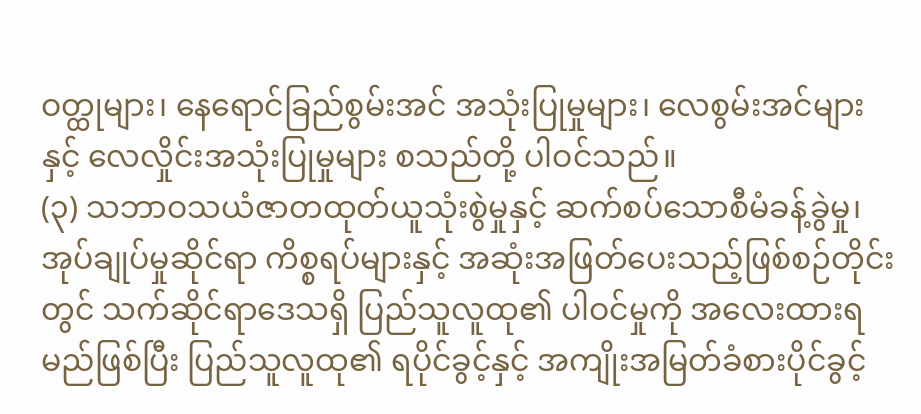ဝတ္ထုများ၊ နေရောင်ခြည်စွမ်းအင် အသုံးပြုမှုများ၊ လေစွမ်းအင်များနှင့် လေလှိုင်းအသုံးပြုမှုများ စသည်တို့ ပါဝင်သည်။
(၃) သဘာဝသယံဇာတထုတ်ယူသုံးစွဲမှုနှင့် ဆက်စပ်သောစီမံခန့်ခွဲမှု၊ အုပ်ချုပ်မှုဆိုင်ရာ ကိစ္စရပ်များနှင့် အဆုံးအဖြတ်ပေးသည့်ဖြစ်စဉ်တိုင်းတွင် သက်ဆိုင်ရာဒေသရှိ ပြည်သူလူထု၏ ပါဝင်မှုကို အလေးထားရမည်ဖြစ်ပြီး ပြည်သူလူထု၏ ရပိုင်ခွင့်နှင့် အကျိုးအမြတ်ခံစားပိုင်ခွင့်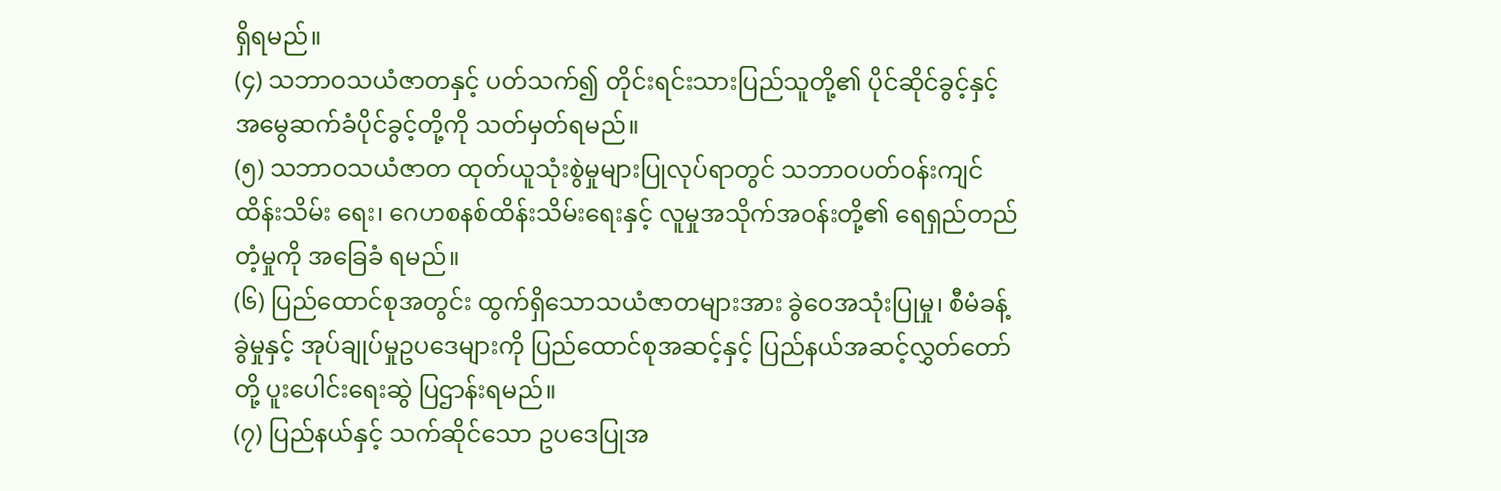ရှိရမည်။
(၄) သဘာဝသယံဇာတနှင့် ပတ်သက်၍ တိုင်းရင်းသားပြည်သူတို့၏ ပိုင်ဆိုင်ခွင့်နှင့် အမွေဆက်ခံပိုင်ခွင့်တို့ကို သတ်မှတ်ရမည်။
(၅) သဘာဝသယံဇာတ ထုတ်ယူသုံးစွဲမှုများပြုလုပ်ရာတွင် သဘာဝပတ်ဝန်းကျင်ထိန်းသိမ်း ရေး၊ ဂေဟစနစ်ထိန်းသိမ်းရေးနှင့် လူမှုအသိုက်အဝန်းတို့၏ ရေရှည်တည်တံ့မှုကို အခြေခံ ရမည်။
(၆) ပြည်ထောင်စုအတွင်း ထွက်ရှိသောသယံဇာတများအား ခွဲဝေအသုံးပြုမှု၊ စီမံခန့်ခွဲမှုနှင့် အုပ်ချုပ်မှုဥပဒေများကို ပြည်ထောင်စုအဆင့်နှင့် ပြည်နယ်အဆင့်လွှတ်တော်တို့ ပူးပေါင်းရေးဆွဲ ပြဌာန်းရမည်။
(၇) ပြည်နယ်နှင့် သက်ဆိုင်သော ဥပဒေပြုအ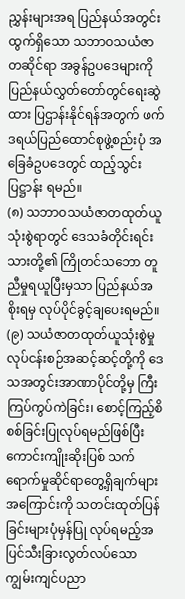ညွှန်းများအရ ပြည်နယ်အတွင်းထွက်ရှိသော သဘာဝသယံဇာတဆိုင်ရာ အခွန်ဥပဒေများကို ပြည်နယ်လွှတ်တော်တွင်ရေးဆွဲထား ပြဌာန်းနိုင်ရန်အတွက် ဖက်ဒရယ်ပြည်ထောင်စုဖွဲ့စည်းပုံ အခြေခံဥပဒေတွင် ထည့်သွင်းပြဋ္ဌာန်း ရမည်။
(၈) သဘာဝသယံဇာတထုတ်ယူသုံးစွဲရာတွင် ဒေသခံတိုင်းရင်းသားတို့၏ ကြိုတင်သဘော တူညီမှုရယူပြီးမှသာ ပြည်နယ်အစိုးရမှ လုပ်ပိုင်ခွင့်ချပေးရမည်။
(၉) သယံဇာတထုတ်ယူသုံးစွဲမှု လုပ်ငန်းစဉ်အဆင့်ဆင့်တို့ကို ဒေသအတွင်းအာဏာပိုင်တို့မှ ကြီးကြပ်ကွပ်ကဲခြင်း၊ စောင့်ကြည့်စိစစ်ခြင်းပြုလုပ်ရမည်ဖြစ်ပြီး ကောင်းကျိုးဆိုးပြစ် သက်ရောက်မှုဆိုင်ရာတွေ့ရှိချက်များအကြောင်းကို သတင်းထုတ်ပြန်ခြင်းများပုံမှန်ပြု လုပ်ရမည့်အပြင်သီးခြားလွတ်လပ်သောကျွမ်းကျင်ပညာ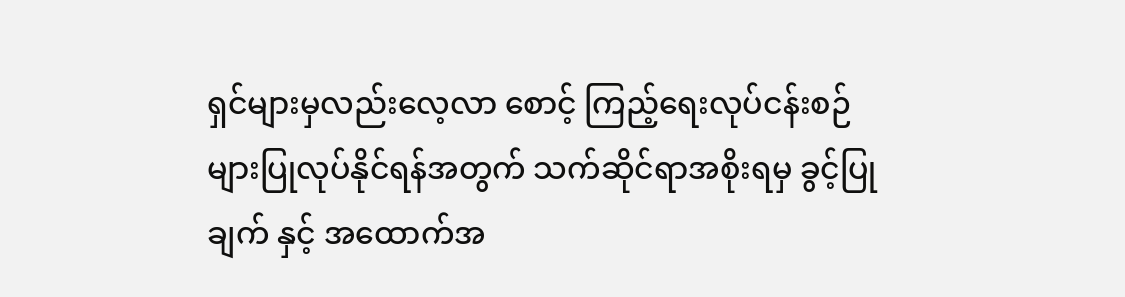ရှင်များမှလည်းလေ့လာ စောင့် ကြည့်ရေးလုပ်ငန်းစဉ်များပြုလုပ်နိုင်ရန်အတွက် သက်ဆိုင်ရာအစိုးရမှ ခွင့်ပြုချက် နှင့် အထောက်အ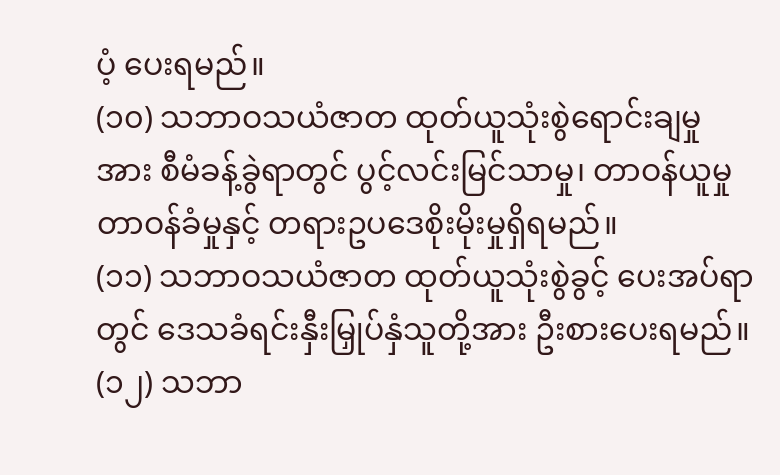ပံ့ ပေးရမည်။
(၁၀) သဘာဝသယံဇာတ ထုတ်ယူသုံးစွဲရောင်းချမှုအား စီမံခန့်ခွဲရာတွင် ပွင့်လင်းမြင်သာမှု၊ တာဝန်ယူမှု တာဝန်ခံမှုနှင့် တရားဥပဒေစိုးမိုးမှုရှိရမည်။
(၁၁) သဘာဝသယံဇာတ ထုတ်ယူသုံးစွဲခွင့် ပေးအပ်ရာတွင် ဒေသခံရင်းနှီးမြှုပ်နှံသူတို့အား ဦးစားပေးရမည်။
(၁၂) သဘာ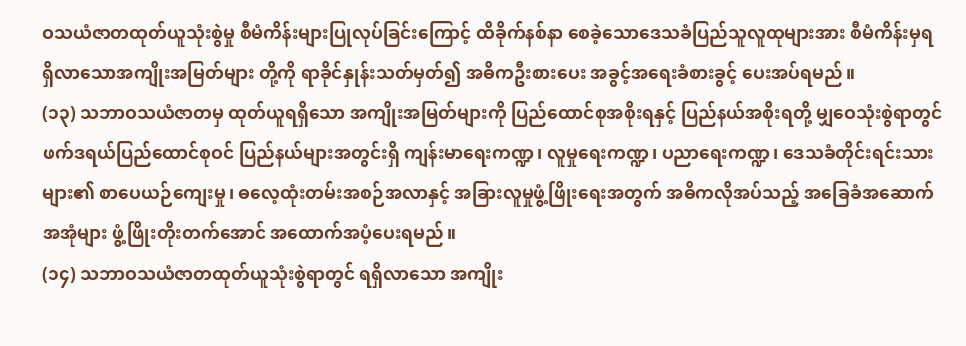ဝသယံဇာတထုတ်ယူသုံးစွဲမှု စီမံကိန်းများပြုလုပ်ခြင်းကြောင့် ထိခိုက်နစ်နာ စေခဲ့သောဒေသခံပြည်သူလူထုများအား စီမံကိန်းမှရရှိလာသောအကျိုးအမြတ်များ တို့ကို ရာခိုင်နှုန်းသတ်မှတ်၍ အဓိကဦးစားပေး အခွင့်အရေးခံစားခွင့် ပေးအပ်ရမည်။
(၁၃) သဘာဝသယံဇာတမှ ထုတ်ယူရရှိသော အကျိုးအမြတ်များကို ပြည်ထောင်စုအစိုးရနှင့် ပြည်နယ်အစိုးရတို့ မျှဝေသုံးစွဲရာတွင် ဖက်ဒရယ်ပြည်ထောင်စုဝင် ပြည်နယ်များအတွင်းရှိ ကျန်းမာရေးကဏ္ဍ၊ လူမှုရေးကဏ္ဍ၊ ပညာရေးကဏ္ဍ၊ ဒေသခံတိုင်းရင်းသားများ၏ စာပေယဉ်ကျေးမှု၊ ဓလေ့ထုံးတမ်းအစဉ်အလာနှင့် အခြားလူမှုဖွံ့ဖြိုးရေးအတွက် အဓိကလိုအပ်သည့် အခြေခံအဆောက်အအုံများ ဖွံ့ဖြိုးတိုးတက်အောင် အထောက်အပံ့ပေးရမည်။
(၁၄) သဘာဝသယံဇာတထုတ်ယူသုံးစွဲရာတွင် ရရှိလာသော အကျိုး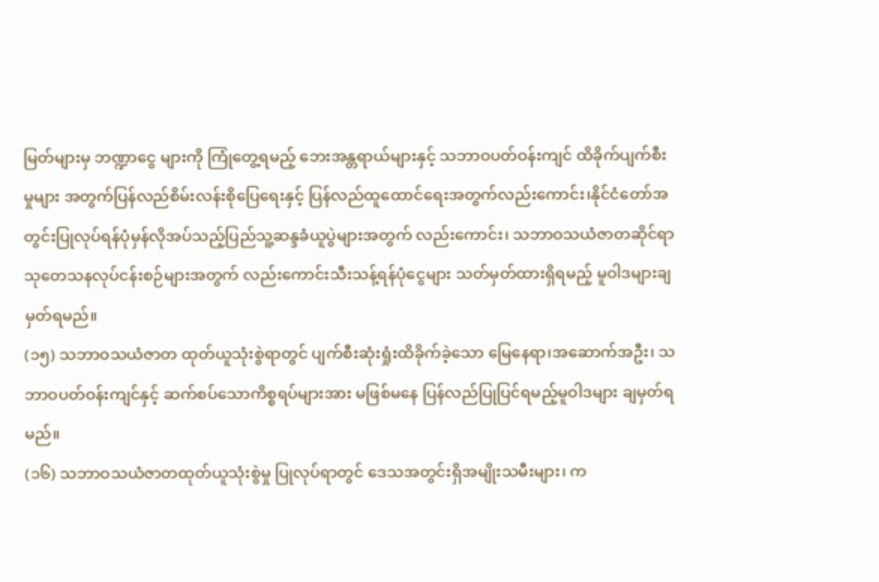မြတ်များမှ ဘဏ္ဍာငွေ များကို ကြုံတွေ့ရမည့် ဘေးအန္တရာယ်များနှင့် သဘာဝပတ်ဝန်းကျင် ထိခိုက်ပျက်စီးမှုများ အတွက်ပြန်လည်စိမ်းလန်းစိုပြေရေးနှင့် ပြန်လည်ထူထောင်ရေးအတွက်လည်းကောင်း၊နိုင်ငံတော်အတွင်းပြုလုပ်ရန်ပုံမှန်လိုအပ်သည့်ပြည်သူ့ဆန္ဒခံယူပွဲများအတွက် လည်းကောင်း၊ သဘာဝသယံဇာတဆိုင်ရာ သုတေသနလုပ်ငန်းစဉ်များအတွက် လည်းကောင်းသီးသန့်ရန်ပုံငွေများ သတ်မှတ်ထားရှိရမည့် မူဝါဒများချမှတ်ရမည်။
(၁၅) သဘာဝသယံဇာတ ထုတ်ယူသုံးစွဲရာတွင် ပျက်စီးဆုံးရှုံးထိခိုက်ခဲ့သော မြေနေရာ၊အဆောက်အဦး၊ သဘာဝပတ်ဝန်းကျင်နှင့် ဆက်စပ်သောကိစ္စရပ်များအား မဖြစ်မနေ ပြန်လည်ပြုပြင်ရမည့်မူဝါဒများ ချမှတ်ရမည်။
(၁၆) သဘာဝသယံဇာတထုတ်ယူသုံးစွဲမှု ပြုလုပ်ရာတွင် ဒေသအတွင်းရှိအမျိုးသမီးများ၊ က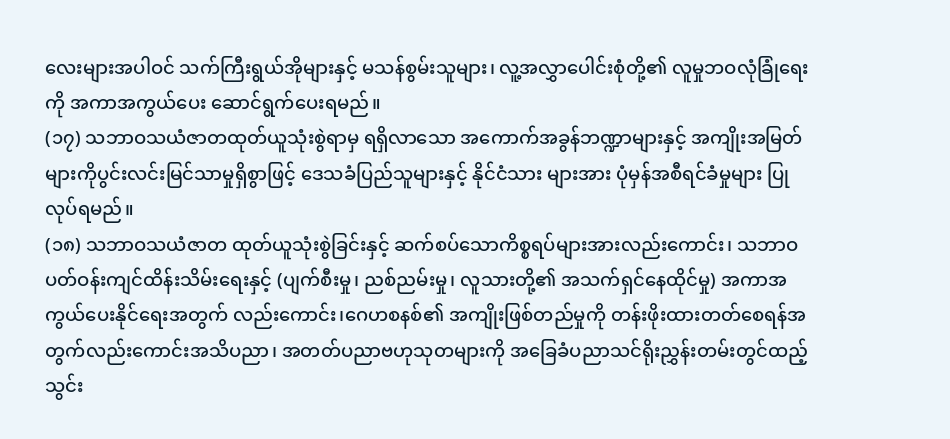လေးများအပါဝင် သက်ကြီးရွယ်အိုများနှင့် မသန်စွမ်းသူများ၊ လူ့အလွှာပေါင်းစုံတို့၏ လူမှုဘဝလုံခြုံရေးကို အကာအကွယ်ပေး ဆောင်ရွက်ပေးရမည်။
(၁၇) သဘာဝသယံဇာတထုတ်ယူသုံးစွဲရာမှ ရရှိလာသော အကောက်အခွန်ဘဏ္ဍာများနှင့် အကျိုးအမြတ်များကိုပွင်းလင်းမြင်သာမှုရှိစွာဖြင့် ဒေသခံပြည်သူများနှင့် နိုင်ငံသား များအား ပုံမှန်အစီရင်ခံမှုများ ပြုလုပ်ရမည်။
(၁၈) သဘာဝသယံဇာတ ထုတ်ယူသုံးစွဲခြင်းနှင့် ဆက်စပ်သောကိစ္စရပ်များအားလည်းကောင်း၊ သဘာဝပတ်ဝန်းကျင်ထိန်းသိမ်းရေးနှင့် (ပျက်စီးမှု၊ ညစ်ညမ်းမှု၊ လူသားတို့၏ အသက်ရှင်နေထိုင်မှု) အကာအကွယ်ပေးနိုင်ရေးအတွက် လည်းကောင်း၊ဂေဟစနစ်၏ အကျိုးဖြစ်တည်မှုကို တန်းဖိုးထားတတ်စေရန်အတွက်လည်းကောင်းအသိပညာ၊ အတတ်ပညာဗဟုသုတများကို အခြေခံပညာသင်ရိုးညွှန်းတမ်းတွင်ထည့်သွင်း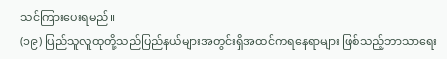သင်ကြားပေးရမည်။
(၁၉) ပြည်သူလူထုတို့သည်ပြည်နယ်များအတွင်းရှိအထင်ကရနေရာများ ဖြစ်သည့်ဘာသာရေး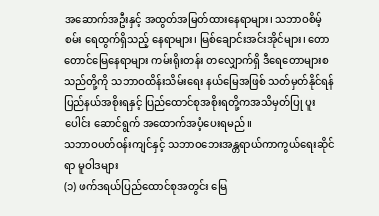အဆောက်အဦးနှင့် အထွတ်အမြတ်ထားနေရာများ၊ သဘာဝစိမ့်စမ်း ရေထွက်ရှိသည့် နေရာများ၊ မြစ်ချောင်းအင်းအိုင်များ၊ တောတောင်မြေနေရာများ ကမ်းရိုးတန်း တလျှောက်ရှိ ဒီရေတောများစသည်တို့ကို သဘာဝထိန်းသိမ်းရေး နယ်မြေအဖြစ် သတ်မှတ်နိုင်ရန်ပြည်နယ်အစိုးရနှင့် ပြည်ထောင်စုအစိုးရတို့ကအသိမှတ်ပြု ပူးပေါင်း ဆောင်ရွက် အထောက်အပံ့ပေးရမည်။
သဘာဝပတ်ဝန်းကျင်နှင့် သဘာဝဘေးအန္တရာယ်ကာကွယ်ရေးဆိုင်ရာ မူဝါဒများ
(၁) ဖက်ဒရယ်ပြည်ထောင်စုအတွင်း မြေ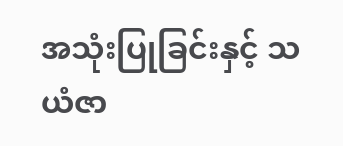အသုံးပြုခြင်းနှင့် သယံဇာ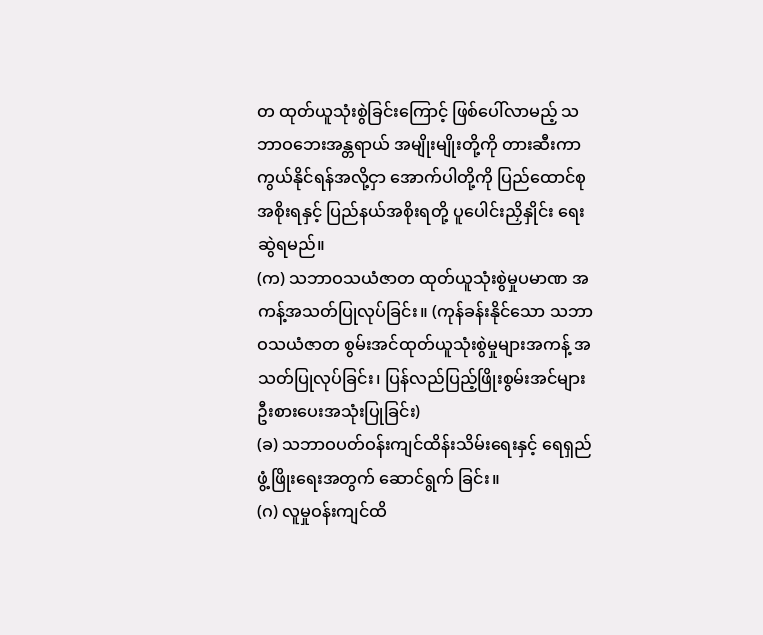တ ထုတ်ယူသုံးစွဲခြင်းကြောင့် ဖြစ်ပေါ်လာမည့် သဘာဝဘေးအန္တရာယ် အမျိုးမျိုးတို့ကို တားဆီးကာကွယ်နိုင်ရန်အလို့ငှာ အောက်ပါတို့ကို ပြည်ထောင်စုအစိုးရနှင့် ပြည်နယ်အစိုးရတို့ ပူပေါင်းညှိနှိုင်း ရေးဆွဲရမည်။
(က) သဘာဝသယံဇာတ ထုတ်ယူသုံးစွဲမှုပမာဏ အကန့်အသတ်ပြုလုပ်ခြင်း။ (ကုန်ခန်းနိုင်သော သဘာဝသယံဇာတ စွမ်းအင်ထုတ်ယူသုံးစွဲမှုများအကန့် အသတ်ပြုလုပ်ခြင်း၊ ပြန်လည်ပြည့်ဖြိုးစွမ်းအင်များ ဦးစားပေးအသုံးပြုခြင်း)
(ခ) သဘာဝပတ်ဝန်းကျင်ထိန်းသိမ်းရေးနှင့် ရေရှည်ဖွံ့ဖြိုးရေးအတွက် ဆောင်ရွက် ခြင်း။
(ဂ) လူမှုဝန်းကျင်ထိ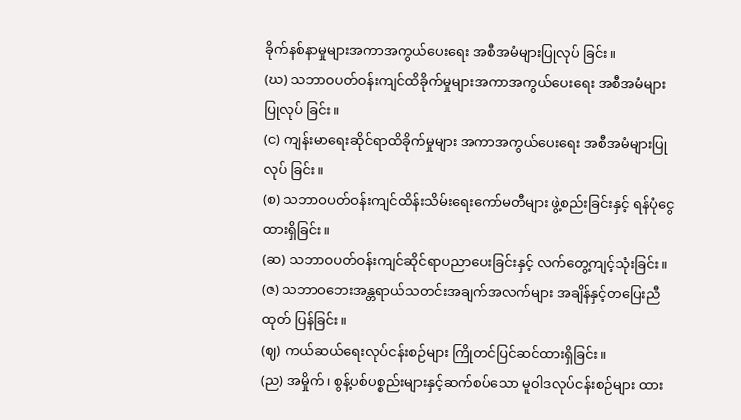ခိုက်နစ်နာမှုများအကာအကွယ်ပေးရေး အစီအမံများပြုလုပ် ခြင်း။
(ဃ) သဘာဝပတ်ဝန်းကျင်ထိခိုက်မှုများအကာအကွယ်ပေးရေး အစီအမံများပြုလုပ် ခြင်း။
(င) ကျန်းမာရေးဆိုင်ရာထိခိုက်မှုများ အကာအကွယ်ပေးရေး အစီအမံများပြုလုပ် ခြင်း။
(စ) သဘာဝပတ်ဝန်းကျင်ထိန်းသိမ်းရေးကော်မတီများ ဖွဲ့စည်းခြင်းနှင့် ရန်ပုံငွေ ထားရှိခြင်း။
(ဆ) သဘာဝပတ်ဝန်းကျင်ဆိုင်ရာပညာပေးခြင်းနှင့် လက်တွေ့ကျင့်သုံးခြင်း။
(ဇ) သဘာဝဘေးအန္တရာယ်သတင်းအချက်အလက်များ အချိန်နှင့်တပြေးညီထုတ် ပြန်ခြင်း။
(ဈ) ကယ်ဆယ်ရေးလုပ်ငန်းစဉ်များ ကြိုတင်ပြင်ဆင်ထားရှိခြင်း။
(ည) အမှိုက်၊ စွန့်ပစ်ပစ္စည်းများနှင့်ဆက်စပ်သော မူဝါဒလုပ်ငန်းစဉ်များ ထား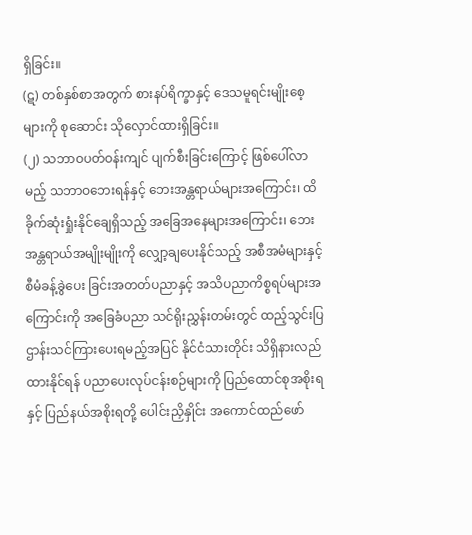ရှိခြင်း။
(ဋ) တစ်နှစ်စာအတွက် စားနပ်ရိက္ခာနှင့် ဒေသမူရင်းမျိုးစေ့များကို စုဆောင်း သိုလှောင်ထားရှိခြင်း။
(၂) သဘာဝပတ်ဝန်းကျင် ပျက်စီးခြင်းကြောင့် ဖြစ်ပေါ်လာမည့် သဘာဝဘေးရန်နှင့် ဘေးအန္တရာယ်များအကြောင်း၊ ထိခိုက်ဆုံးရှုံးနိုင်ချေရှိသည့် အခြေအနေများအကြောင်း၊ ဘေးအန္တရာယ်အမျိုးမျိုးကို လျှော့ချပေးနိုင်သည့် အစီအမံများနှင့် စီမံခန့်ခွဲပေး ခြင်းအတတ်ပညာနှင့် အသိပညာကိစ္စရပ်များအကြောင်းကို အခြေခံပညာ သင်ရိုးညွှန်းတမ်းတွင် ထည့်သွင်းပြဌာန်းသင်ကြားပေးရမည့်အပြင် နိုင်ငံသားတိုင်း သိရှိနားလည်ထားနိုင်ရန် ပညာပေးလုပ်ငန်းစဉ်များကို ပြည်ထောင်စုအစိုးရနှင့် ပြည်နယ်အစိုးရတို့ ပေါင်းညှိနှိုင်း အကောင်ထည်ဖော်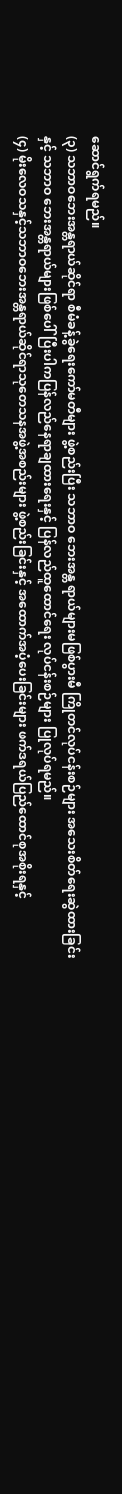ဆောင်ရွက်ရမည်။
(၃) သဘာဝဘေးအန္တရာယ်ဆိုင်ရာ စီမံခန့်ခွဲရေးကော်မတီများ ဖွဲ့စည်းပြီး သဘာဝ ဘေးအန္တ ရာယ်များမဖြစ်ပွားမီ ကြိုတင်လုပ်ငန်းစဉ်များ အသေးစိတ်ရေးဆွဲထားခြင်းနှင့် သဘာဝ ဘေးအန္တရာယ်များဖြစ်ပေါ်ပြီးပါကပြန်လည်နေရာချထားရေးနှင့် ပြန်လည်ထူထောင်ရေး လုပ်ငန်းစဉ်များ ပြုလုပ်ရမည်။
(၄) မိုးလေဝသနှင့်သဘာဝဘေးအန္တရာယ်ဆိုင်ရာသုတေသနအဖွဲ့အစည်းများ ဖွဲ့စည်းခြင်းနှင့် အထောက်အပံ့ပေးခြင်းများ ဖက်ဒရယ်ပြည်ထောင်စုအစိုးရနှင့်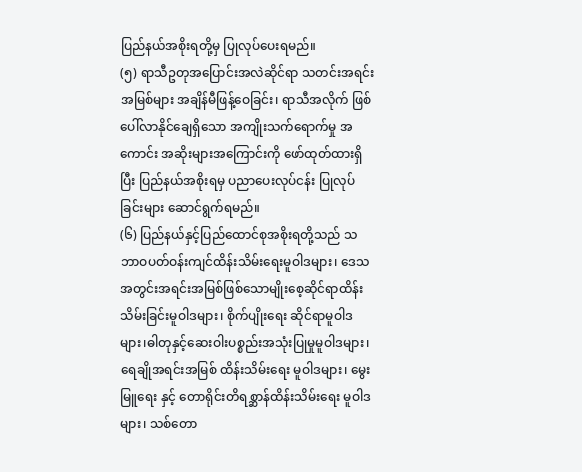ပြည်နယ်အစိုးရတို့မှ ပြုလုပ်ပေးရမည်။
(၅) ရာသီဥတုအပြောင်းအလဲဆိုင်ရာ သတင်းအရင်းအမြစ်များ အချိန်မီဖြန့်ဝေခြင်း၊ ရာသီအလိုက် ဖြစ်ပေါ်လာနိုင်ချေရှိသော အကျိုးသက်ရောက်မှု အကောင်း အဆိုးများအကြောင်းကို ဖော်ထုတ်ထားရှိပြီး ပြည်နယ်အစိုးရမှ ပညာပေးလုပ်ငန်း ပြုလုပ်ခြင်းများ ဆောင်ရွက်ရမည်။
(၆) ပြည်နယ်နှင့်ပြည်ထောင်စုအစိုးရတို့သည် သဘာဝပတ်ဝန်းကျင်ထိန်းသိမ်းရေးမူဝါဒများ၊ ဒေသအတွင်းအရင်းအမြစ်ဖြစ်သောမျိုးစေ့ဆိုင်ရာထိန်းသိမ်းခြင်းမူဝါဒများ၊ စိုက်ပျိုးရေး ဆိုင်ရာမူဝါဒများ၊ဓါတုနှင့်ဆေးဝါးပစ္စည်းအသုံးပြုမှုမူဝါဒများ၊ ရေချိုအရင်းအမြစ် ထိန်းသိမ်းရေး မူဝါဒများ၊ မွေးမြူရေး နှင့် တောရိုင်းတိရစ္ဆာန်ထိန်းသိမ်းရေး မူဝါဒများ၊ သစ်တော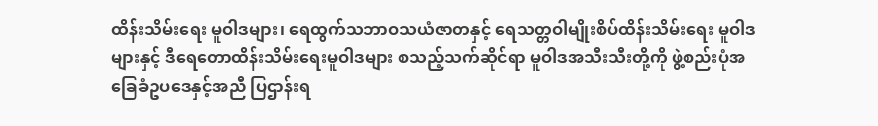ထိန်းသိမ်းရေး မူဝါဒများ၊ ရေထွက်သဘာဝသယံဇာတနှင့် ရေသတ္တဝါမျိုးစိပ်ထိန်းသိမ်းရေး မူဝါဒများနှင့် ဒီရေတောထိန်းသိမ်းရေးမူဝါဒများ စသည့်သက်ဆိုင်ရာ မူဝါဒအသီးသီးတို့ကို ဖွဲ့စည်းပုံအခြေခံဥပဒေနှင့်အညီ ပြဌာန်းရ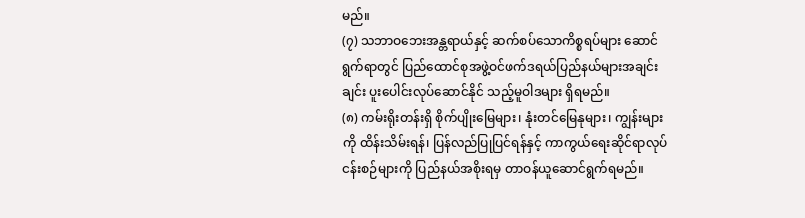မည်။
(၇) သဘာဝဘေးအန္တရာယ်နှင့် ဆက်စပ်သောကိစ္စရပ်များ ဆောင်ရွက်ရာတွင် ပြည်ထောင်စုအဖွဲ့ဝင်ဖက်ဒရယ်ပြည်နယ်များအချင်းချင်း ပူးပေါင်းလုပ်ဆောင်နိုင် သည့်မူဝါဒများ ရှိရမည်။
(၈) ကမ်းရိုးတန်းရှိ စိုက်ပျိုးမြေများ၊ နုံးတင်မြေနုများ၊ ကျွန်းများကို ထိန်းသိမ်းရန်၊ ပြန်လည်ပြုပြင်ရန်နှင့် ကာကွယ်ရေးဆိုင်ရာလုပ်ငန်းစဉ်များကို ပြည်နယ်အစိုးရမှ တာဝန်ယူဆောင်ရွက်ရမည်။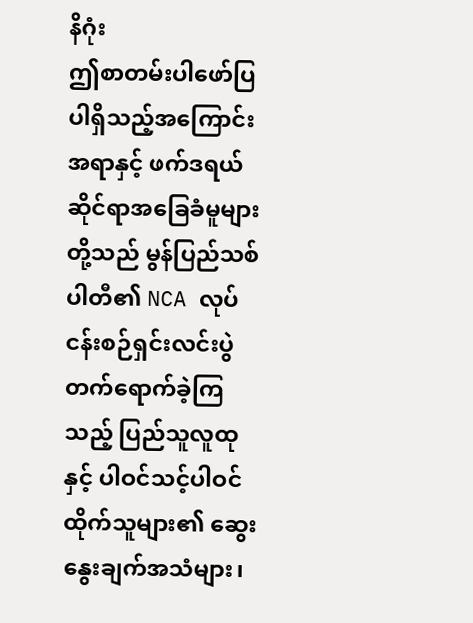နိဂုံး
ဤစာတမ်းပါဖော်ပြပါရှိသည့်အကြောင်းအရာနှင့် ဖက်ဒရယ်ဆိုင်ရာအခြေခံမူများတို့သည် မွန်ပြည်သစ်ပါတီ၏ NCA လုပ်ငန်းစဉ်ရှင်းလင်းပွဲတက်ရောက်ခဲ့ကြသည့် ပြည်သူလူထုနှင့် ပါဝင်သင့်ပါဝင်ထိုက်သူများ၏ ဆွေးနွေးချက်အသံများ၊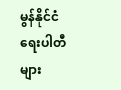မွန်နိုင်ငံရေးပါတီများ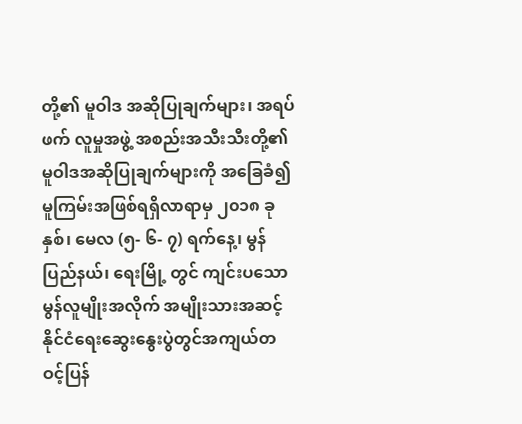တို့၏ မူဝါဒ အဆိုပြုချက်များ၊ အရပ်ဖက် လူမှုအဖွဲ့ အစည်းအသီးသီးတို့၏ မူဝါဒအဆိုပြုချက်များကို အခြေခံ၍ မူကြမ်းအဖြစ်ရရှိလာရာမှ ၂၀၁၈ ခုနှစ်၊ မေလ (၅- ၆- ၇) ရက်နေ့၊ မွန်ပြည်နယ်၊ ရေးမြို့ တွင် ကျင်းပသော မွန်လူမျိုးအလိုက် အမျိုးသားအဆင့် နိုင်ငံရေးဆွေးနွေးပွဲတွင်အကျယ်တဝင့်ပြန်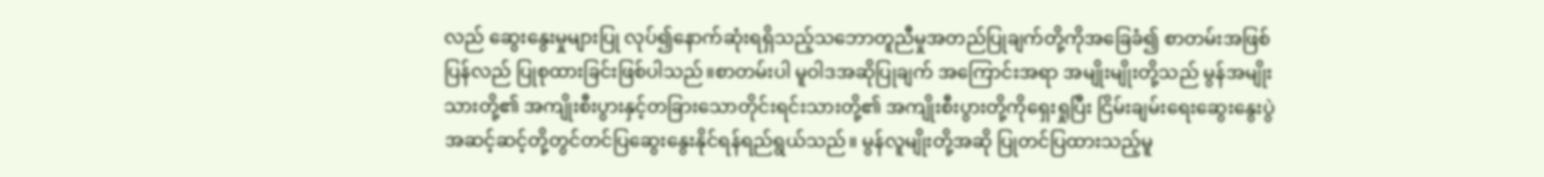လည် ဆွေးနွေးမှုများပြု လုပ်၍နောက်ဆုံးရရှိသည့်သဘောတူညီမှုအတည်ပြုချက်တို့ကိုအခြေခံ၍ စာတမ်းအဖြစ် ပြန်လည် ပြုစုထားခြင်းဖြစ်ပါသည်။စာတမ်းပါ မူဝါဒအဆိုပြုချက် အကြောင်းအရာ အမျိုးမျိုးတို့သည် မွန်အမျိုးသားတို့၏ အကျိုးစီးပွားနှင့်တခြားသောတိုင်းရင်းသားတို့၏ အကျိုးစီးပွားတို့ကိုရှေးရှုပြီး ငြိမ်းချမ်းရေးဆွေးနွေးပွဲအဆင့်ဆင့်တို့တွင်တင်ပြဆွေးနွေးနိုင်ရန်ရည်ရွယ်သည်။ မွန်လူမျိုးတို့အဆို ပြုတင်ပြထားသည့်မူ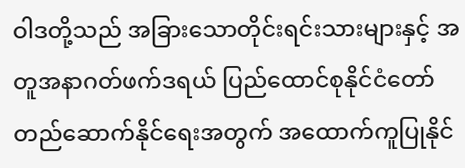ဝါဒတို့သည် အခြားသောတိုင်းရင်းသားများနှင့် အတူအနာဂတ်ဖက်ဒရယ် ပြည်ထောင်စုနိုင်ငံတော်တည်ဆောက်နိုင်ရေးအတွက် အထောက်ကူပြုနိုင်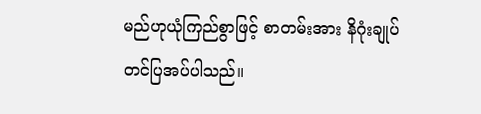မည်ဟုယုံကြည်စွာဖြင့် စာတမ်းအား နိဂုံးချုပ် တင်ပြအပ်ပါသည်။